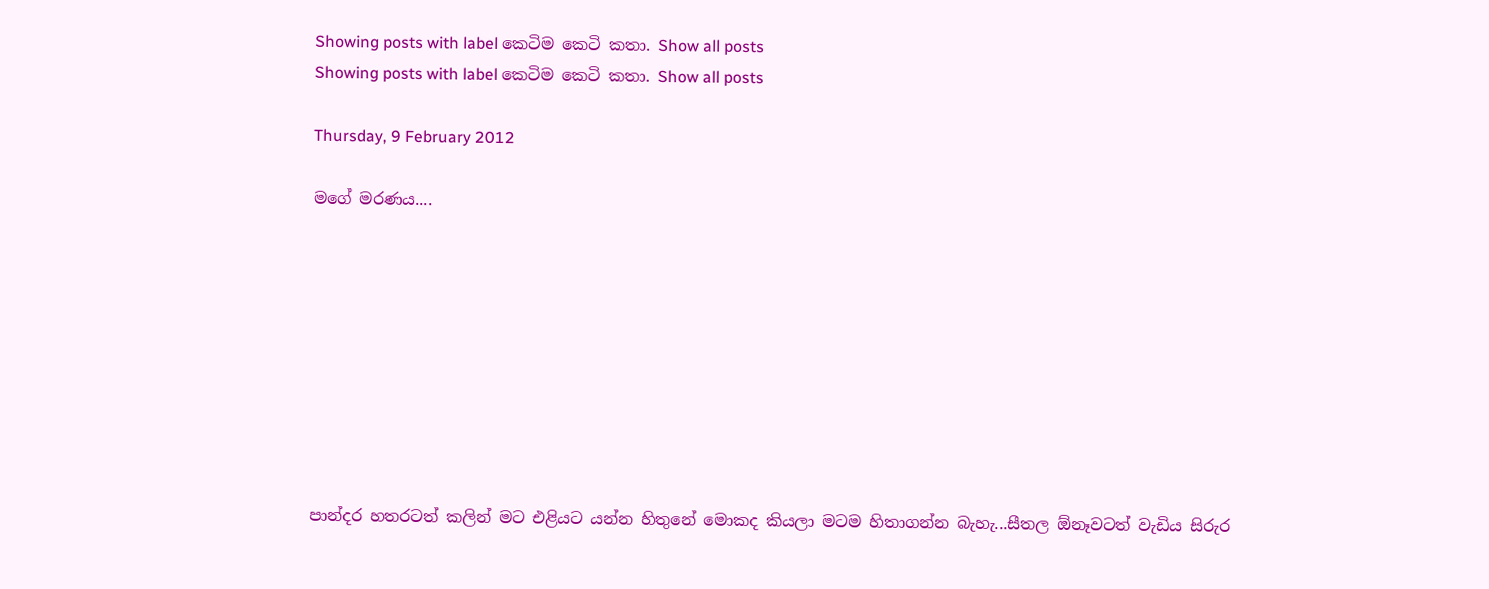Showing posts with label කෙටිම කෙටි කතා. Show all posts
Showing posts with label කෙටිම කෙටි කතා. Show all posts

Thursday, 9 February 2012

මගේ මරණය....









පාන්දර හතරටත් කලින් මට එළියට යන්න හිතුනේ මොකද කියලා මටම හිතාගන්න බැහැ...සීතල ඕනෑවටත් වැඩිය සිරුර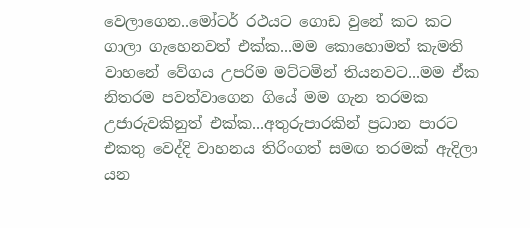වෙලාගෙන..මෝටර් රථයට ගොඩ වුනේ කට කට ගාලා ගැහෙනවත් එක්ක...මම කොහොමත් කැමති වාහනේ වේගය උපරිම මට්ටමින් තියනවට...මම ඒක නිතරම පවත්වාගෙන ගියේ මම ගැන තරමක උජාරුවකිනුත් එක්ක...අතුරුපාරකින් ප්‍රධාන පාරට එකතු වෙද්දි වාහනය තිරිංගත් සමඟ තරමක් ඇදිලා යන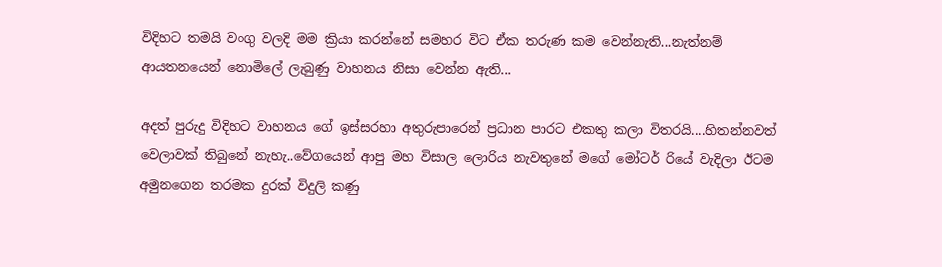විදිහට තමයි වංගු වලදි මම ක්‍රියා කරන්නේ සමහර විට ඒක තරුණ කම වෙන්නැති...නැත්නම් ආයතනයෙන් නොමිලේ ලැබුණු වාහනය නිසා වෙන්න ඇති...

අදත් පුරුදු විදිහට වාහනය ගේ ඉස්සරහා අතුරුපාරෙන් ප්‍රධාන පාරට එකතු කලා විතරයි....හිතන්නවත් වෙලාවක් තිබුනේ නැහැ..වේගයෙන් ආපු මහ විසාල ලොරිය නැවතුනේ මගේ මෝටර් රියේ වැදිලා ඊටම අමුනගෙන තරමක දුරක් විදුලි කණු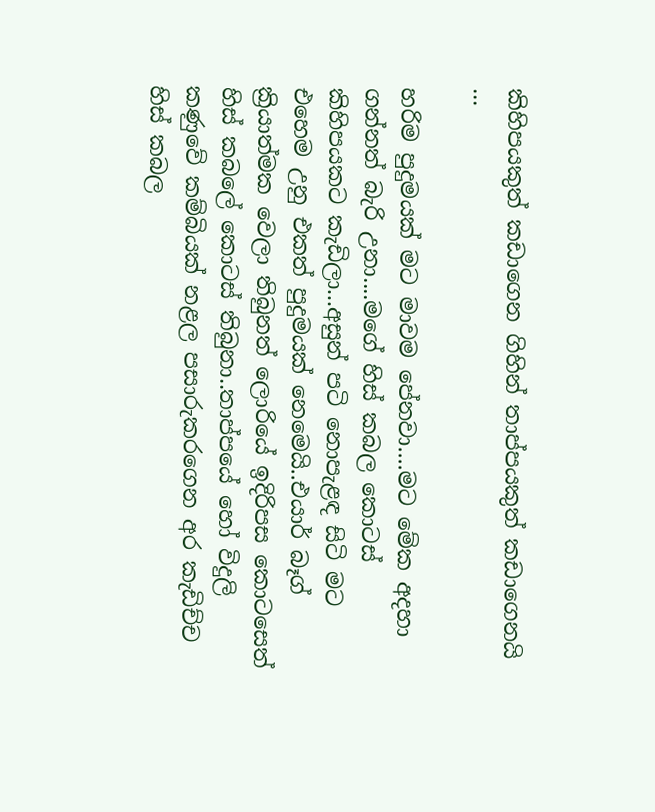කිහිපයකුත් කඩාගෙන ගිහින් තාප්පයකුත් කඩාගෙනයි ...

හරිම පුදුමයක් මට මාවම පේනවා....මට මේක අදහා ගන්නත් බැරි උනා....මගේ හිස් කබල කොටස් කිහිපයකට කැඩිලා...අසුන් පටි නොපැළඳ සිටි මට එහෙම උනු එකත් පුදුමයක් නෙමෙයි..එයාර් බෑග් ක්‍රියාත්මක වෙලා තිබුනත් ලොරියේ ඉදිරිපස කොටසෙත් හිස් කබලේ කොටස් තිබුනා..තාප්පයේ හෝ විදුලි කණුවේ කම්බියක් නළල පසාරුකරගෙන අර කැඩිච්ච හිස් කබල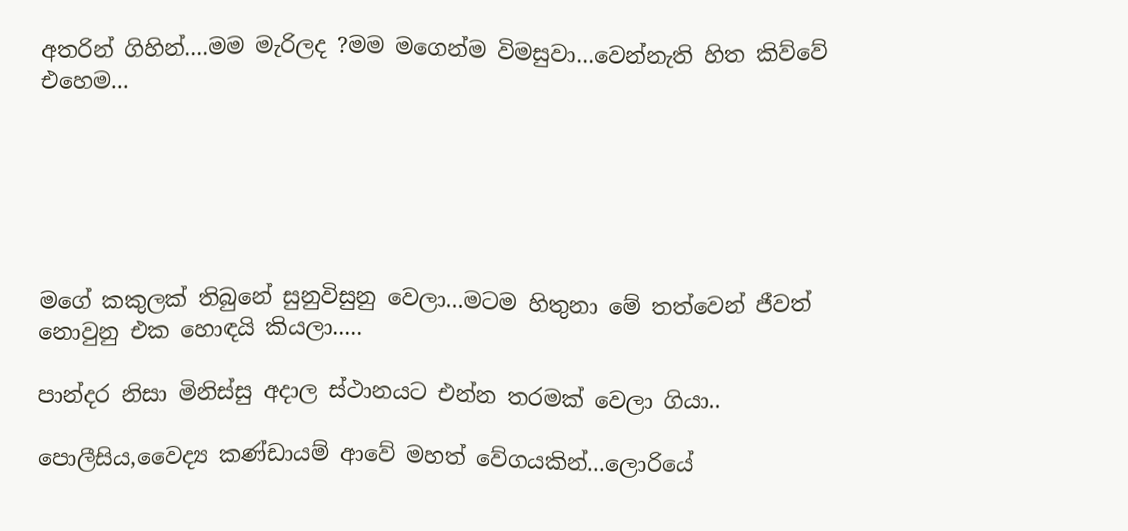අතරින් ගිහින්....මම මැරිලද ?මම මගෙන්ම විමසුවා...වෙන්නැති හිත කිව්වේ එහෙම...






මගේ කකුලක් තිබුනේ සුනුවිසුනු වෙලා...මටම හිතුනා මේ තත්වෙන් ජීවත් නොවුනු එක හොඳයි කියලා.....

පාන්දර නිසා මිනිස්සු අදාල ස්ථානයට එන්න තරමක් වෙලා ගියා..

පොලීසිය,වෛද්‍ය කණ්ඩායම් ආවේ මහත් වේගයකින්...ලොරියේ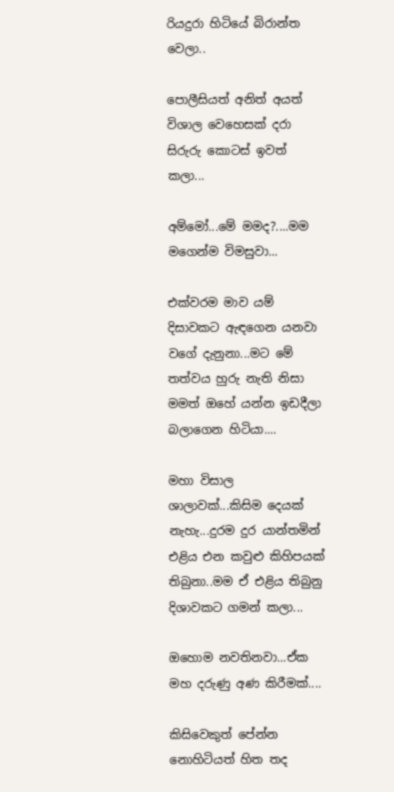රියදුරා හිටියේ බිරාන්ත වෙලා..

පොලීසියත් අනිත් අයත් විශාල වෙහෙසක් දරා සිරුරු කොටස් ඉවත් කලා...

අම්මෝ...මේ මමද?....මම මගෙන්ම විමසුවා...

එක්වරම මාව යම් දිසාවකට ඇඳගෙන යනවා වගේ දැනුනා...මට මේ තත්වය හුරු නැති නිසා මමත් ඔහේ යන්න ඉඩදීලා බලාගෙන හිටියා....

මහා විසාල ශාලාවක්...කිසිම දෙයක් නැහැ...දුරම දුර යාන්තමින් එළිය එන කවුළු කිහිපයක් තිබුනා..මම ඒ එළිය තිබුනු දිශාවකට ගමන් කලා...

ඔහොම නවතිනවා...ඒක මහ දරුණු අණ කිරීමක්....

කිසිවෙකුත් පේන්න නොහිටියත් හිත තද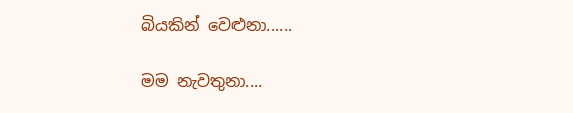බියකින් වෙළුනා......

මම නැවතුනා....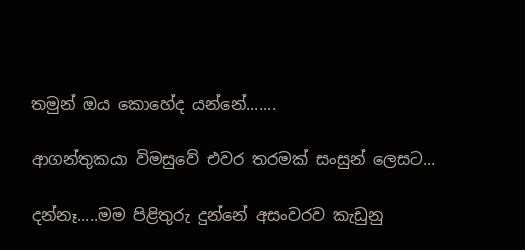තමුන් ඔය කොහේද යන්නේ.......

ආගන්තුකයා විමසුවේ එවර තරමක් සංසුන් ලෙසට...

දන්නෑ.....මම පිළිතුරු දුන්නේ අසංවරව කැඩුනු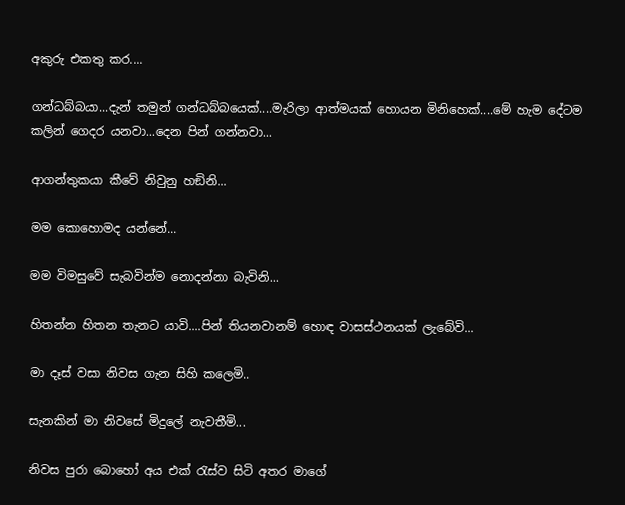අකුරු එකතු කර....

ගන්ධබ්බයා...දැන් තමුන් ගන්ධබ්බයෙක්....මැරිලා ආත්මයක් හොයන මිනිහෙක්....මේ හැම දේටම කලින් ගෙදර යනවා...දෙන පින් ගන්නවා...

ආගන්තුකයා කීවේ නිවුනු හඞිනි...

මම කොහොමද යන්නේ...

මම විමසුවේ සැබවින්ම නොදන්නා බැවිනි...

හිතන්න හිතන තැනට යාවි....පින් තියනවානම් හොඳ වාසස්ථනයක් ලැබේවි...

මා දෑස් වසා නිවස ගැන සිහි කලෙමි..

සැනකින් මා නිවසේ මිදුලේ නැවතීමි...

නිවස පුරා බොහෝ අය එක් රැස්ව සිටි අතර මාගේ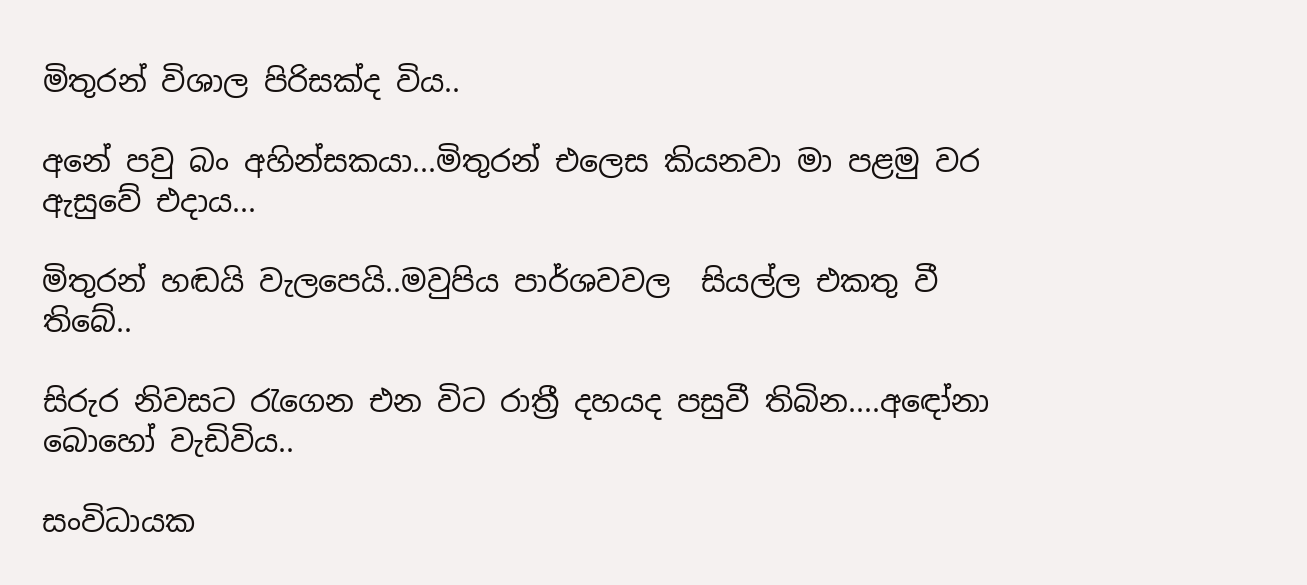මිතුරන් විශාල පිරිසක්ද විය..

අනේ පවු බං අහින්සකයා...මිතුරන් එලෙස කියනවා මා පළමු වර ඇසුවේ එදාය...

මිතුරන් හඬයි වැලපෙයි..මවුපිය පාර්ශවවල  සියල්ල එකතු වී තිබේ..

සිරුර නිවසට රැගෙන එන විට රාත්‍රී දහයද පසුවී තිබින....අඳෝනා බොහෝ වැඩිවිය..

සංවිධායක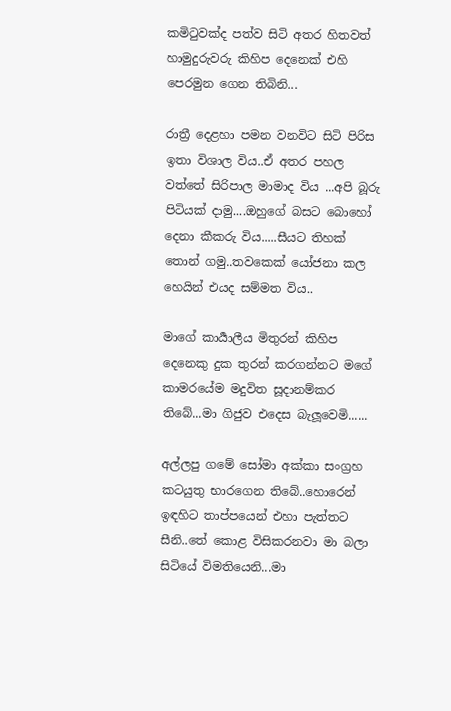කමිටුවක්ද පත්ව සිටි අතර හිතවත් හාමුදුරුවරු කිහිප දෙනෙක් එහි පෙරමුන ගෙන තිබිනි...

රාත්‍රී දෙළහා පමන වනවිට සිටි පිරිස ඉතා විශාල විය..ඒ අතර පහල වත්තේ සිරිපාල මාමාද විය ...අපි බූරු පිටියක් දාමු....ඔහුගේ බසට බොහෝ දෙනා කීකරු විය.....සීයට තිහක් තොන් ගමු..තවකෙක් යෝජනා කල හෙයින් එයද සම්මත විය..

මාගේ කාර්‍යාලීය මිතුරන් කිහිප දෙනෙකු දුක තුරන් කරගන්නට මගේ කාමරයේම මදුවිත සූදානම්කර තිබේ...මා ගිජුව එදෙස බැලූවෙමි......

අල්ලපු ගමේ සෝමා අක්කා සංග්‍රහ කටයුතු භාරගෙන තිබේ..හොරෙන් ඉඳහිට තාප්පයෙන් එහා පැත්තට සීනි..තේ කොළ විසිකරනවා මා බලා සිටියේ විමතියෙනි...මා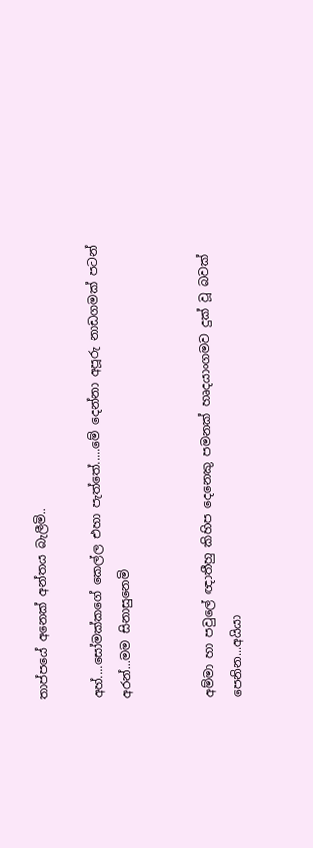තාප්පයේ අනෙක් අන්තය බැලීමි..

අහ්....සෝමක්කගේ කෙල්ල එහා පැත්තේ.....මේ දෙන්නා අපූරු නාඩගමක් පටන් අරන්...මම සිනාසුනෙමි


අම්මා හා පවුලේ ඥාතීහු කිහිප දෙනෙකු පමනක් හෘදයාංගමව දුක් වූ බවක් පෙනින...අයියා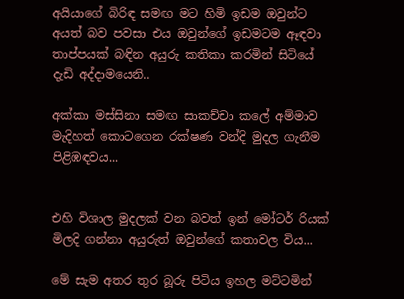අයියාගේ බිරිඳ සමඟ මට හිමි ඉඩම ඔවුන්ට අයත් බව පවසා එය ඔවුන්ගේ ඉඩමටම ඈඳවා තාප්පයක් බඳින අයුරු කතිකා කරමින් සිටියේ දැඩි අද්දාමයෙනි..

අක්කා මස්සිනා සමඟ සාකච්චා කලේ අම්මාව මැදිහත් කොටගෙන රක්ෂණ වන්දි මුදල ගැනීම පිළිඹඳවය...


එහි විශාල මුදලක් වන බවත් ඉන් මෝටර් රියක් මිලදි ගන්නා අයුරුත් ඔවුන්ගේ කතාවල විය...

මේ සැම අතර තුර බූරු පිටිය ඉහල මට්ටමින්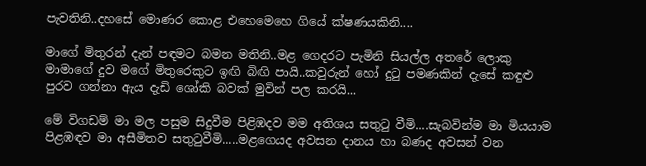පැවතිනි..දහසේ මොණර කොළ එහෙමෙහෙ ගියේ ක්ෂණයකිනි....

මාගේ මිතුරන් දැන් පඳමට බමන මතිනි..මළ ගෙදරට පැමිනි සියල්ල අතරේ ලොකු මාමාගේ දුව මගේ මිතුරෙකුට ඉඟි බිඟි පායි..කවුරුන් හෝ දුටු පමණකින් දැසේ කඳුළු පුරව ගන්නා ඇය දැඩි ශෝකි බවක් මුවින් පල කරයි...

මේ විගඩම් මා මල පසුම සිදුවීම පිළිඹදව මම අතිශය සතුටු වීමි....සැබවින්ම මා මියයාම පිළඹඳව මා අසීමිතව සතුටුවීමි.....මළගෙයද අවසන දානය හා බණද අවසන් වන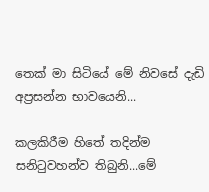තෙක් මා සිටියේ මේ නිවසේ දැඩි අප්‍රසන්න භාවයෙනි...

කලකිරීම හිතේ තදින්ම සනිටුවහන්ව තිබුනි...මේ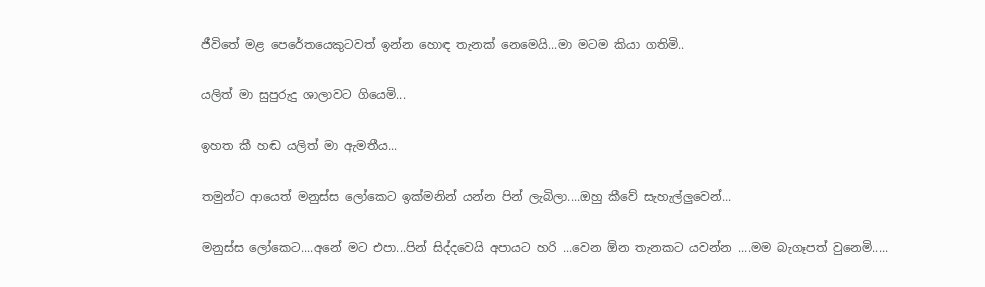ජීවිතේ මළ පෙරේතයෙකුටවත් ඉන්න හොඳ තැනක් නෙමෙයි...මා මටම කියා ගතිමි..

යලිත් මා සුපුරුදු ශාලාවට ගියෙමි...

ඉහත කී හඬ යලිත් මා ඇමතීය...

තමුන්ට ආයෙත් මනුස්ස ලෝකෙට ඉක්මනින් යන්න පින් ලැබිලා....ඔහු කීවේ සැහැල්ලුවෙන්...

මනුස්ස ලෝකෙට....අනේ මට එපා...පින් සිද්දවෙයි අපායට හරි ...වෙන ඕන තැනකට යවන්න ....මම බැගෑපත් වුනෙමි.....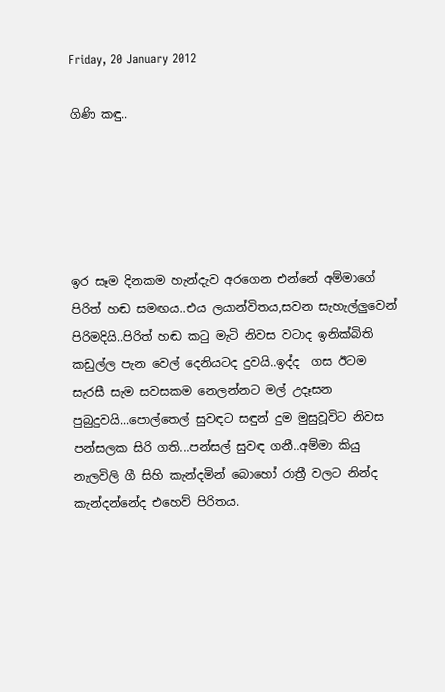Friday, 20 January 2012

ගිණි කඳු..





ඉර සෑම දිනකම හැන්දැව අරගෙන එන්නේ අම්මාගේ පිරිත් හඬ සමඟය..එය ලයාන්විතය,සවන සැහැල්ලුවෙන් පිරිමදියි..පිරිත් හඬ කටු මැටි නිවස වටාද ඉනික්බිති කඩුල්ල පැන වෙල් දෙනියටද දුවයි..ඉද්ද  ගස ඊටම සැරසී සැම සවසකම නෙලන්නට මල් උදෑසන පුබුදුවයි...පොල්තෙල් සුවඳට සඳුන් දුම මුසුවූවිට නිවස පන්සලක සිරි ගති...පන්සල් සුවඳ ගනී..අම්මා කියු නැලවිලි ගී සිහි කැන්දමින් බොහෝ රාත්‍රී වලට නින්ද කැන්දන්නේද එහෙව් පිරිතය.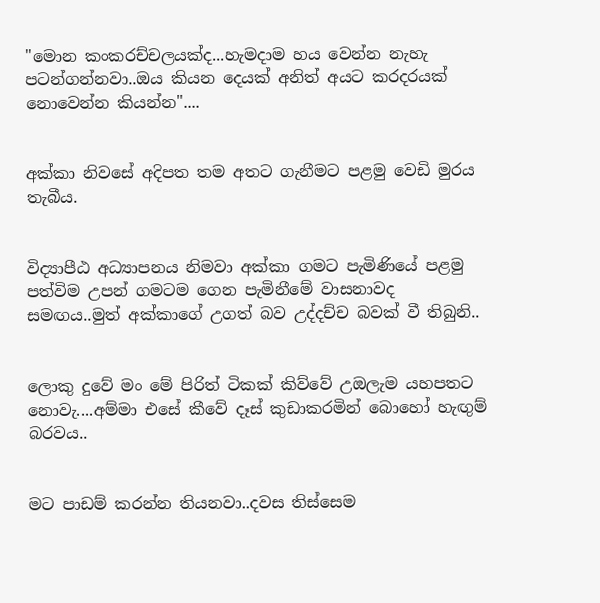"මොන කංකරච්චලයක්ද...හැමදාම හය වෙන්න නැහැ පටන්ගන්නවා..ඔය කියන දෙයක් අනිත් අයට කරදරයක් නොවෙන්න කියන්න"....


අක්කා නිවසේ අදිපත තම අතට ගැනීමට පළමු වෙඩි මුරය තැබීය.


විද්‍යාපීඨ අධ්‍යාපනය නිමවා අක්කා ගමට පැමිණියේ පළමු පත්විම උපන් ගමටම ගෙන පැමිනීමේ වාසනාවද සමඟය..මුත් අක්කාගේ උගත් බව උද්දච්ච බවක් වී තිබුනි..


ලොකු දුවේ මං මේ පිරිත් ටිකක් කිව්වේ උඔලැම යහපතට නොවැ....අම්මා එසේ කීවේ දෑස් කුඩාකරමින් බොහෝ හැඟුම් බරවය..


මට පාඩම් කරන්න තියනවා..දවස තිස්සෙම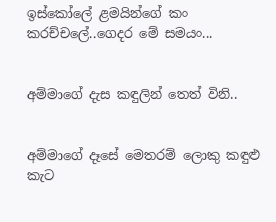ඉස්කෝලේ ළමයින්ගේ කං කරච්චලේ..ගෙදර මේ සමයං...


අම්මාගේ දැස කඳුලින් තෙත් විනි..


අම්මාගේ දෑසේ මෙතරම් ලොකු කඳුළු කැට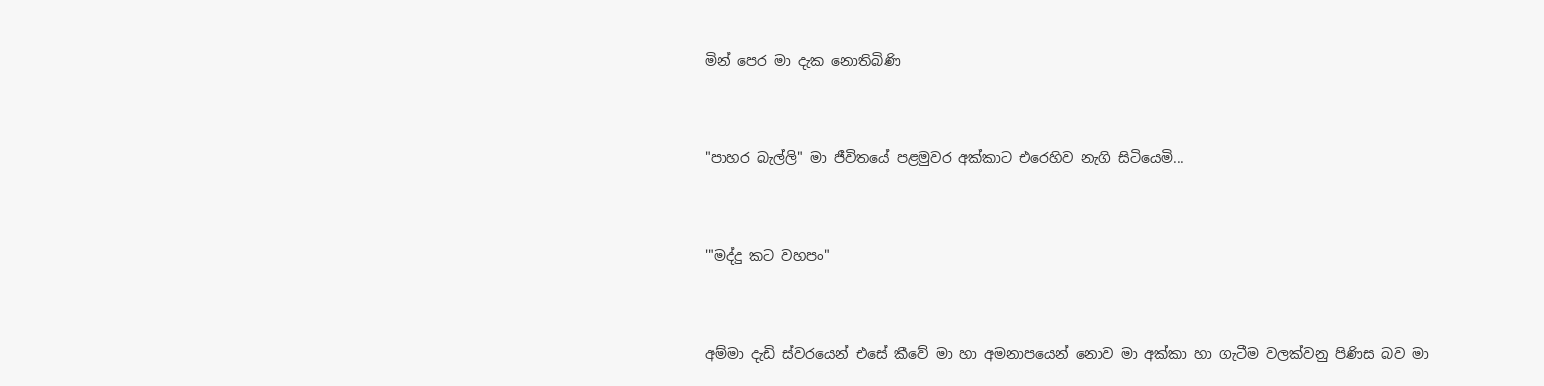මින් පෙර මා දැක නොතිබිණි


"පාහර බැල්ලි" මා ජීවිතයේ පළමුවර අක්කාට එරෙහිව නැගි සිටියෙමි...


'"මද්දු කට වහපං"


අම්මා දැඩි ස්වරයෙන් එසේ කීවේ මා හා අමනාපයෙන් නොව මා අක්කා හා ගැටීම වලක්වනු පිණිස බව මා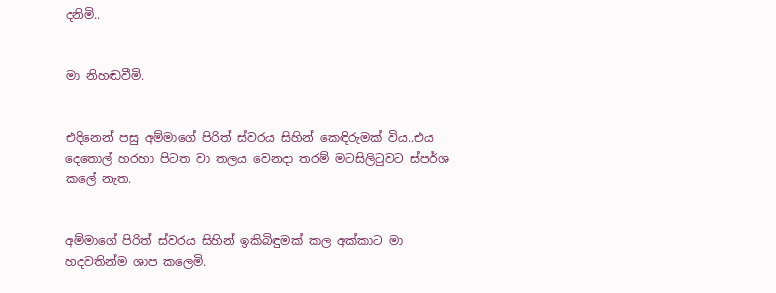දනිමි..


මා නිහඬවීමි.


එදිනෙන් පසු අම්මාගේ පිරිත් ස්වරය සිහින් කෙඳිරුමක් විය..එය දෙතොල් හරහා පිටත වා තලය වෙනදා තරම් මටසිලිටුවට ස්පර්ශ කලේ නැත.


අම්මාගේ පිරිත් ස්වරය සිහින් ඉකිබිඳුමක් කල අක්කාට මා හදවතින්ම ශාප කලෙමි.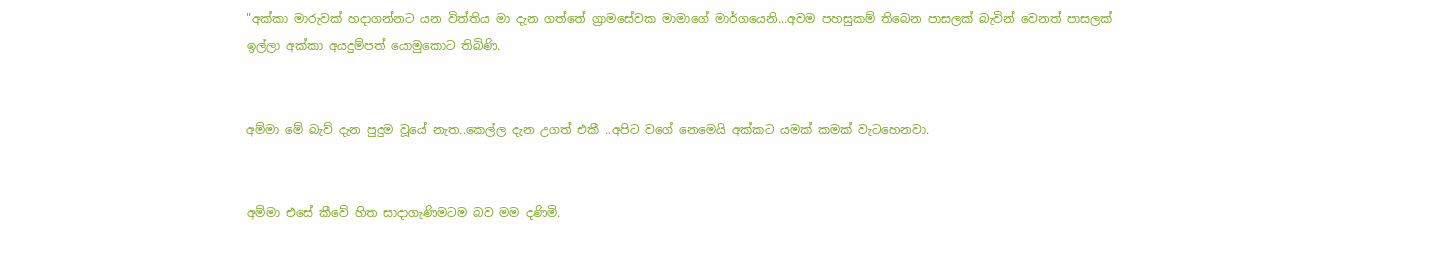"අක්කා මාරුවක් හදාගන්නට යන විත්තිය මා දැන ගත්තේ ග්‍රාමසේවක මාමාගේ මාර්ගයෙනි...අවම පහසුකම් තිබෙන පාසලක් බැවින් වෙනත් පාසලක් ඉල්ලා අක්කා අයදුම්පත් යොමුකොට තිබිණි.


අම්මා මේ බැව් දැන පුදුම වූයේ නැත..කෙල්ල දැන උගත් එකී ..අපිට වගේ නෙමෙයි අක්කට යමක් කමක් වැටහෙනවා.


අම්මා එසේ කීවේ හිත සාදාගැණිමටම බව මම දණිමි.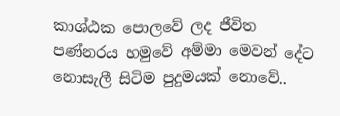කාශ්ඨක පොලවේ ලද ජීවිත පණ්නරය හමුවේ අම්මා මෙවන් දේට නොසැලී සිටිම පුදුමයක් නොවේ..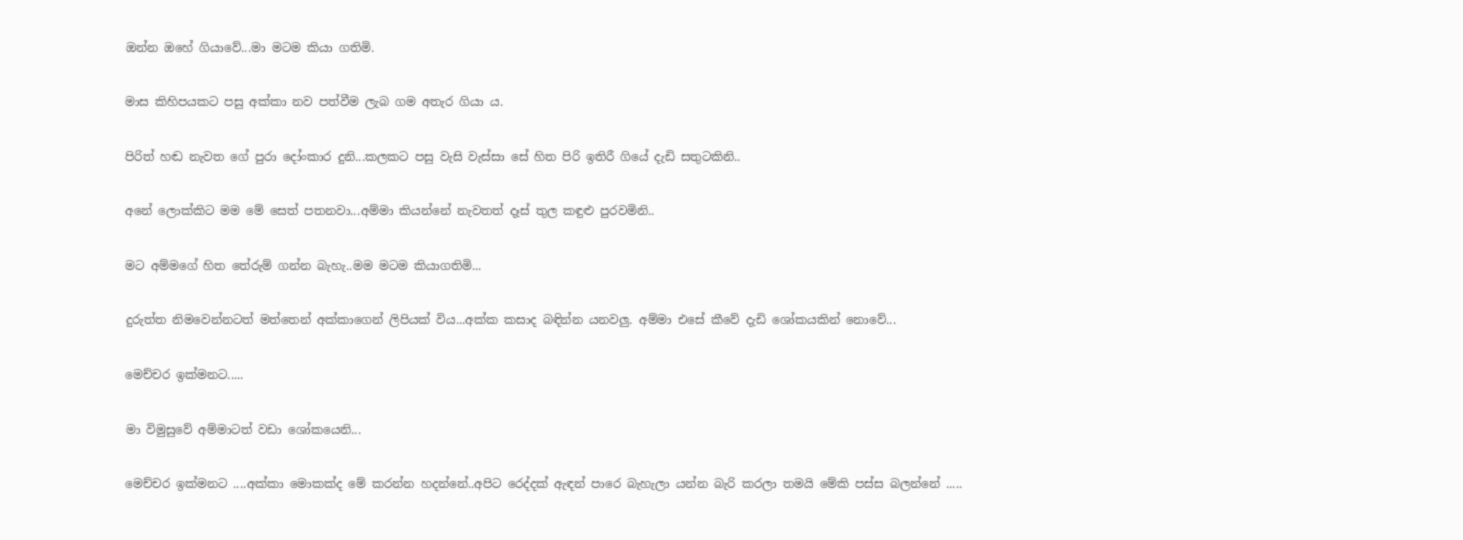ඔන්න ඔහේ ගියාවේ...මා මටම කියා ගතිමි.


මාස කිහිපයකට පසු අක්කා නව පත්වීම ලැබ ගම අතැර ගියා ය.


පිරිත් හඬ නැවත ගේ පුරා දෝංකාර දුනි...කලකට පසු වැසි වැස්සා සේ හිත පිරි ඉතිරී ගියේ දැඩි සතුටකිනි..


අනේ ලොක්කිට මම මේ සෙත් පතනවා...අම්මා කියන්නේ නැවතත් දෑස් තුල කඳුළු පුරවමිනි..


මට අම්මගේ හිත තේරුම් ගන්න බැහැ..මම මටම කියාගතිමි...


දුරුත්ත නිමවෙන්නටත් මත්තෙන් අක්කාගෙන් ලිපියක් විය...අක්ක කසාද බඳින්න යනවලු. අම්මා එසේ කීවේ දැඩි ශෝකයකින් නොවේ...


මෙච්චර ඉක්මනට.....


මා විමුසුවේ අම්මාටත් වඩා ශෝකයෙනි...


මෙච්චර ඉක්මනට ....අක්කා මොකක්ද මේ කරන්න හදන්නේ..අපිට රෙද්දක් ඇඳන් පාරෙ බැහැලා යන්න බැරි කරලා තමයි මේකි පස්ස බලන්නේ .....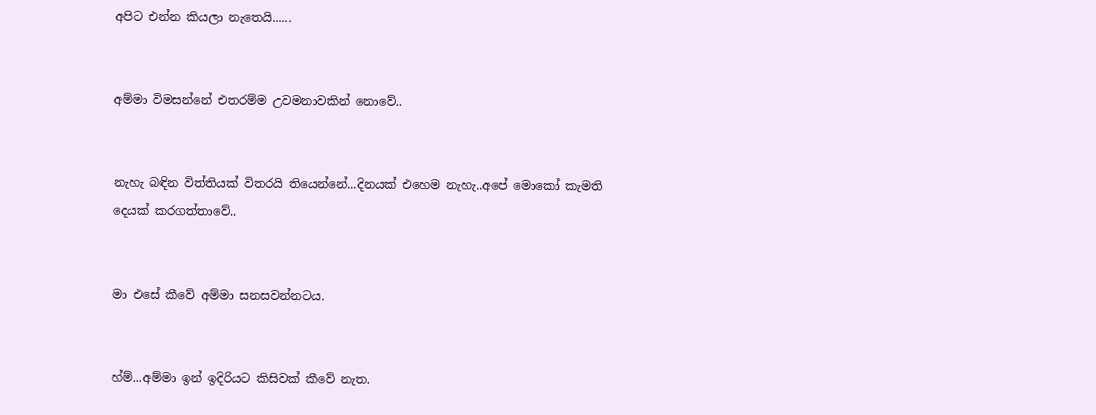අපිට එන්න කියලා නැතෙයි......


අම්මා විමසන්නේ එතරම්ම උවමනාවකින් නොවේ..


නැහැ බඳින විත්තියක් විතරයි තියෙන්නේ...දිනයක් එහෙම නැහැ..අපේ මොකෝ කැමති දෙයක් කරගත්තාවේ..


මා එසේ කීවේ අම්මා සනසවන්නටය.


හ්ම්...අම්මා ඉන් ඉදිරියට කිසිවක් කීවේ නැත.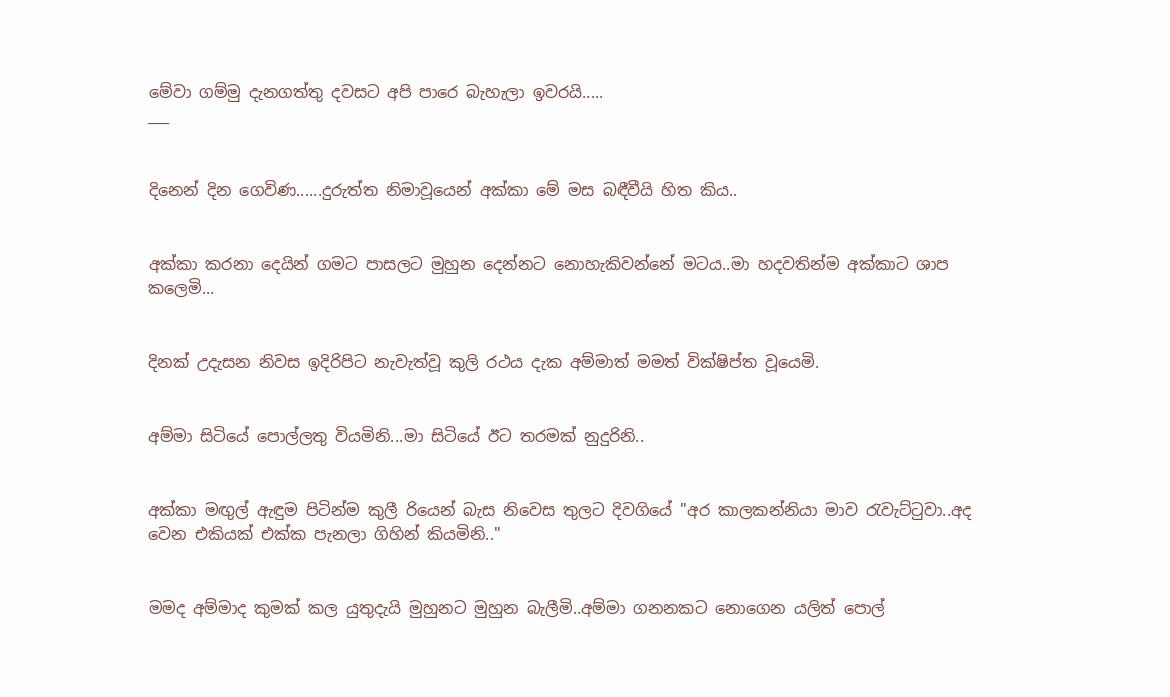මේවා ගම්මු දැනගත්තු දවසට අපි පාරෙ බැහැලා ඉවරයි.....
___


දිනෙන් දින ගෙවිණ......දුරුත්ත නිමාවූයෙන් අක්කා මේ මස බඳීවීයි හිත කිය..


අක්කා කරනා දෙයින් ගමට පාසලට මුහුන දෙන්නට නොහැකිවන්නේ මටය..මා හදවතින්ම අක්කාට ශාප කලෙමි...


දිනක් උදැසන නිවස ඉදිරිපිට නැවැත්වූ කුලි රථය දැක අම්මාත් මමත් වික්ෂිප්ත වූයෙමි.


අම්මා සිටියේ පොල්ලතු වියමිනි...මා සිටියේ ඊට තරමක් නුදුරිනි..


අක්කා මඟුල් ඇඳුම පිටින්ම කුලී රියෙන් බැස නිවෙස තුලට දිවගියේ "අර කාලකන්නියා මාව රැවැට්ටුවා..අද වෙන එකියක් එක්ක පැනලා ගිහින් කියමිනි.."


මමද අම්මාද කුමක් කල යුතුදැයි මුහුනට මුහුන බැලීමි..අම්මා ගනනකට නොගෙන යලිත් පොල්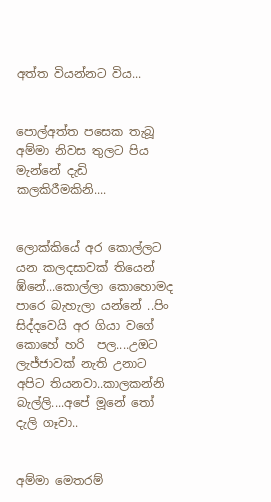අත්ත වියන්නට විය...


පොල්අත්ත පසෙක තැබූ අම්මා නිවස තුලට පිය මැන්නේ දැඩි කලකිරීමකිනි....


ලොක්කියේ අර කොල්ලට යන කලදසාවක් තියෙන් ඹ්නේ...කොල්ලා කොහොමද පාරෙ බැහැලා යන්නේ ..පිං සිද්දවෙයි අර ගියා වගේ කොහේ හරි  පල....උඔට ලැජ්ජාවක් නැති උනාට අපිට තියනවා..කාලකන්නි බැල්ලි....අපේ මූනේ තෝ දැලි ගෑවා..


අම්මා මෙතරම්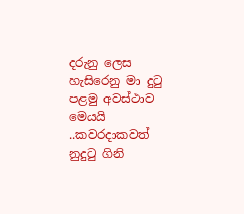දරුනු ලෙස හැසිරෙනු මා දුටු පළමු අවස්ථාව මෙයයි ..කවරදාකවත් නුදුටු ගිනි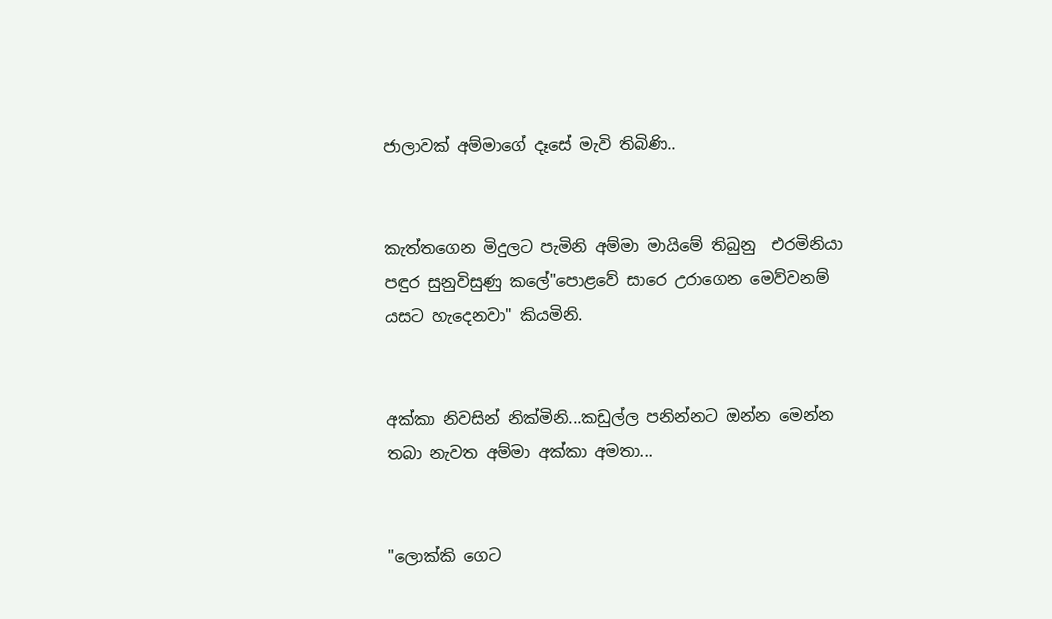ජාලාවක් අම්මාගේ දෑසේ මැවි තිබිණි..


කැත්තගෙන මිදුලට පැමිනි අම්මා මායිමේ තිබුනු  එරමිනියා පඳුර සුනුවිසුණු කලේ"පොළවේ සාරෙ උරාගෙන මෙව්වනම් යසට හැදෙනවා" කියමිනි.


අක්කා නිවසින් නික්මිනි...කඩුල්ල පනින්නට ඔන්න මෙන්න තබා නැවත අම්මා අක්කා අමතා...


"ලොක්කි ගෙට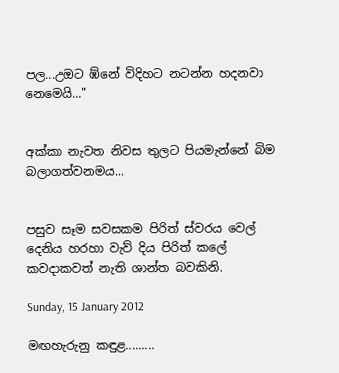පල...උඔට ඹ්නේ විදිහට නටන්න හදනවා නෙමෙයි..."


අක්කා නැවත නිවස තුලට පියමැන්නේ බිම බලාගත්වනමය...


පසුව සෑම සවසකම පිරිත් ස්වරය වෙල් දෙනිය හරහා වැව් දිය පිරිත් කලේ කවදාකවත් නැති ශාන්ත බවකිනි.

Sunday, 15 January 2012

මඟහැරුනු කඳුළ.........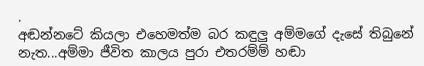.
අඬන්නටේ කියලා එහෙමත්ම බර කඳුලු අම්මගේ දැසේ තිබුනේ නැත...අම්මා ජීවිත කාලය පුරා එතරම්ම් හඬා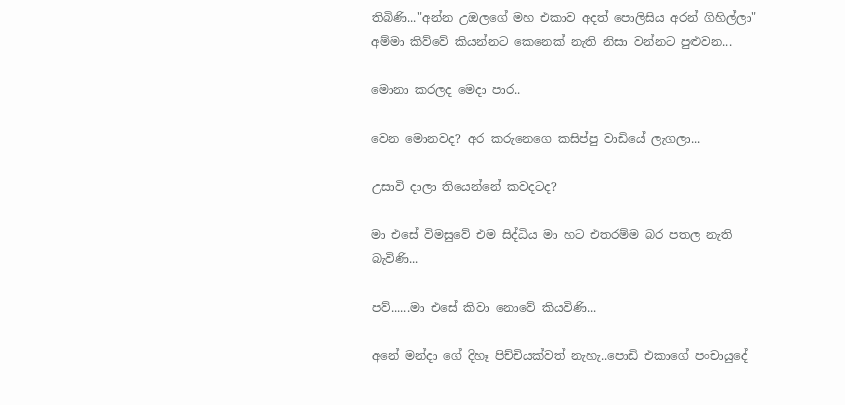තිබිණි..."අන්න උඔලගේ මහ එකාව අදත් පොලිසිය අරන් ගිහිල්ලා" අම්මා කිව්වේ කියන්නට කෙනෙක් නැති නිසා වන්නට පුළුවන...

මොනා කරලද මෙදා පාර..

වෙන මොනවද? අර කරුනෙගෙ කසිප්පු වාඩියේ ලැගලා...

උසාවි දාලා තියෙන්නේ කවදටද?

මා එසේ විමසුවේ එම සිද්ධිය මා හට එතරම්ම බර පතල නැති බැවිණි...

පව්......මා එසේ කිවා නොවේ කියවිණි...

අනේ මන්දා ගේ දිහෑ පිච්චියක්වත් නැහැ..පොඩි එකාගේ පංචායුදේ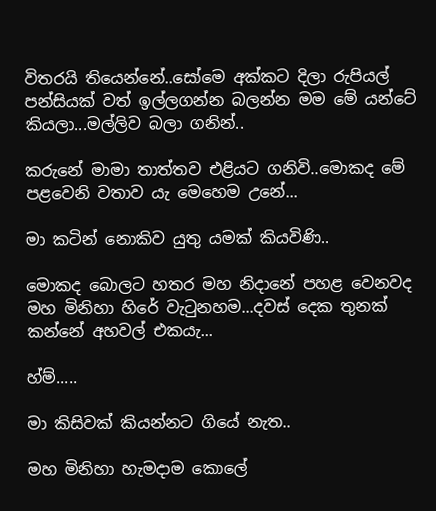විතරයි තියෙන්නේ..සෝමෙ අක්කට දිලා රුපියල් පන්සියක් වත් ඉල්ලගන්න බලන්න මම මේ යන්ටේ කියලා...මල්ලිව බලා ගනින්..

කරුනේ මාමා තාත්තව එළියට ගනිවි..මොකද මේ පළවෙනි වතාව යැ මෙහෙම උනේ...

මා කටින් නොකිව යුතු යමක් කියවිණි..

මොකද බොලට හතර මහ නිදානේ පහළ වෙනවද මහ මිනිහා හිරේ වැටුනහම...දවස් දෙක තුනක් කන්නේ අහවල් එකයැ...

හ්ම්.....

මා කිසිවක් කියන්නට ගියේ නැත..

මහ මිනිහා හැමදාම කොලේ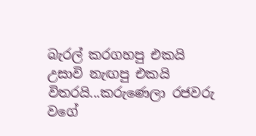බැරල් කරගහපු එකයි උසාවි නැඟපු එකයි විතරයි...කරුණෙලා රජවරු වගේ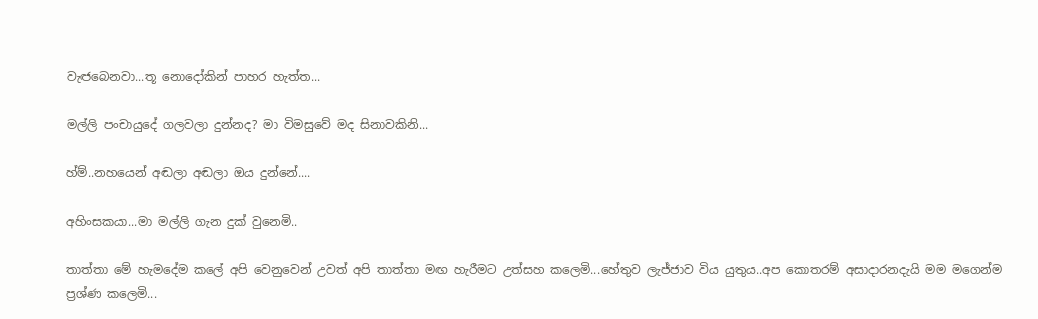වැඦබෙනවා...තූ නොදෝකින් පාහර හැත්ත...

මල්ලි පංචායුදේ ගලවලා දුන්නද? මා විමසුවේ මද සිනාවකිනි...

හ්ම්..නහයෙන් අඬලා අඬලා ඔය දුන්නේ....

අහිංසකයා...මා මල්ලි ගැන දුක් වුනෙමි..

තාත්තා මේ හැමදේම කලේ අපි වෙනුවෙන් උවත් අපි තාත්තා මඟ හැරීමට උත්සහ කලෙමි...හේතුව ලැජ්ජාව විය යුතුය..අප කොතරම් අසාදාරනදැයි මම මගෙන්ම ප්‍රශ්ණ කලෙමි...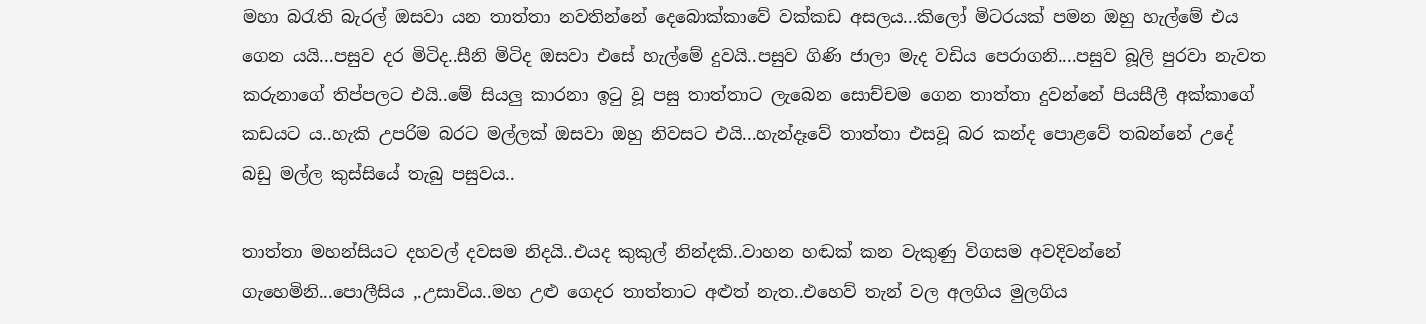මහා බරැති බැරල් ඔසවා යන තාත්තා නවතින්නේ දෙබොක්කාවේ වක්කඩ අසලය...කිලෝ මිටරයක් පමන ඔහු හැල්මේ එය ගෙන යයි...පසුව දර මිටිද..සීනි මිටිද ඔසවා එසේ හැල්මේ දුවයි..පසුව ගිණි ජාලා මැද වඩිය පෙරාගනි....පසුව බූලි පුරවා නැවත කරුනාගේ තිප්පලට එයි..මේ සියලු කාරනා ඉටු වූ පසු තාත්තාට ලැබෙන සොච්චම ගෙන තාත්තා දුවන්නේ පියසීලී අක්කාගේ කඩයට ය..හැකි උපරිම බරට මල්ලක් ඔසවා ඔහු නිවසට එයි...හැන්දෑවේ තාත්තා එසවූ බර කන්ද පොළවේ තබන්නේ උදේ බඩු මල්ල කුස්සියේ තැබු පසුවය..

තාත්තා මහන්සියට දහවල් දවසම නිදයි..එයද කුකුල් නින්දකි..වාහන හඬක් කන වැකුණු විගසම අවදිවන්නේ ගැහෙමිනි...පොලීසිය ,.උසාවිය..මහ උළු ගෙදර තාත්තාට අළුත් නැත..එහෙව් තැන් වල අලගිය මුලගිය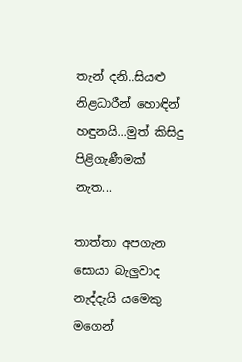තැන් දනි..සියළු නිළධාරීන් හොඳින් හඳුනයි...මුත් කිසිදු පිළිගැණීමක් නැත...

තාත්තා අපගැන සොයා බැලුවාද නැද්දැයි යමෙකු මගෙන්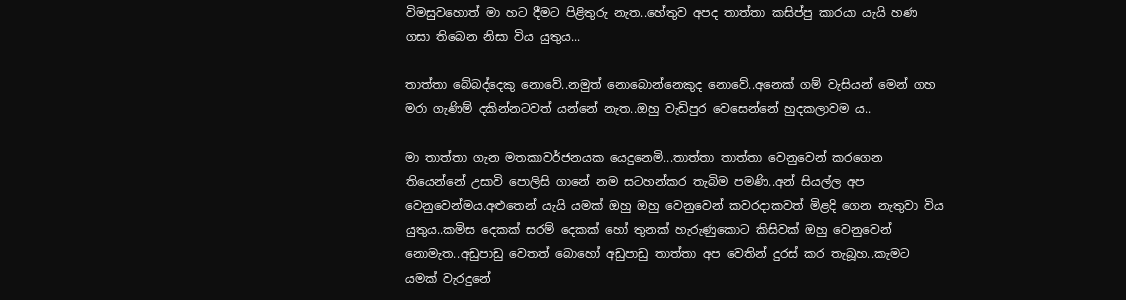විමසුවහොත් මා හට දීමට පිළිතුරු නැත..හේතුව අපද තාත්තා කසිප්පු කාරයා යැයි හණ ගසා තිබෙන නිසා විය යුතුය...

තාත්තා බේබද්දෙකු නොවේ..නමුත් නොබොන්නෙකුද නොවේ..අනෙක් ගම් වැසියන් මෙන් ගහ මරා ගැණිම් දකින්නටවත් යන්නේ නැත..ඔහු වැඩිපුර වෙසෙන්නේ හුදකලාවම ය..

මා තාත්තා ගැන මතකාවර්ජනයක යෙදුනෙමි...තාත්තා තාත්තා වෙනුවෙන් කරගෙන තියෙන්නේ උසාවි පොලිසි ගානේ නම සටහන්කර තැබිම පමණි..අන් සියල්ල අප වෙනුවෙන්මය.අළුතෙන් යැයි යමක් ඔහු ඔහු වෙනුවෙන් කවරදාකවත් මිළදි ගෙන නැතුවා විය යුතුය..කමිස දෙකක් සරම් දෙකක් හෝ තුනක් හැරුණුකොට කිසිවක් ඔහු වෙනුවෙන් නොමැත..අඩුපාඩු වෙතත් බොහෝ අඩුපාඩු තාත්තා අප වෙතින් දුරස් කර තැබූහ..කැමට යමක් වැරදුනේ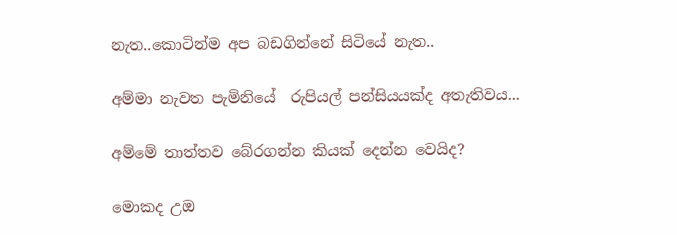නැත..කොටින්ම අප බඩගින්නේ සිටියේ නැත..

අම්මා නැවත පැමිනියේ  රුපියල් පන්සියයක්ද අතැතිවය...

අම්මේ තාත්තව බේරගන්න කියක් දෙන්න වෙයිද?

මොකද උඔ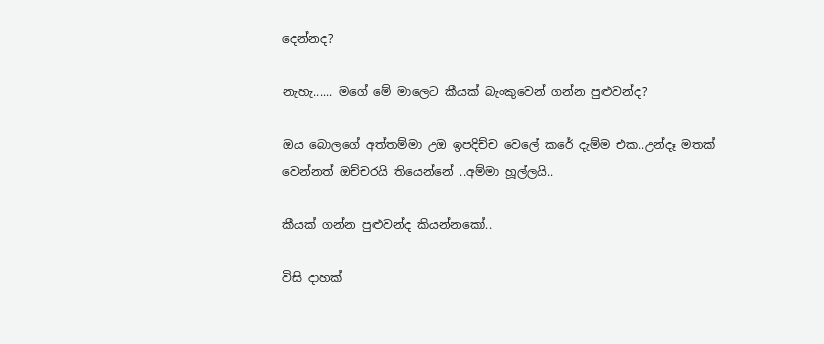දෙන්නද?

නැහැ...... මගේ මේ මාලෙට කීයක් බැංකුවෙන් ගන්න පුළුවන්ද?

ඔය බොලගේ අත්තම්මා උඔ ඉපදිච්ච වෙලේ කරේ දැම්ම එක..උන්දෑ මතක් වෙන්නත් ඔච්චරයි තියෙන්නේ ..අම්මා හූල්ලයි..

කීයක් ගන්න පුළුවන්ද කියන්නකෝ..

විසි දාහක්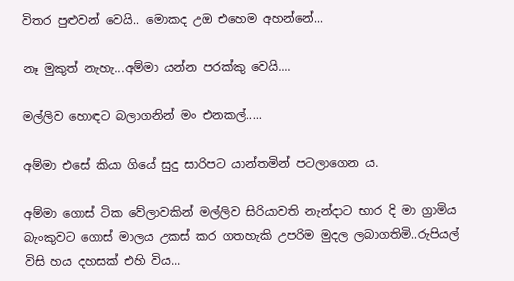විතර පුළුවන් වෙයි.. මොකද උඔ එහෙම අහන්නේ...

නෑ මුකුත් නැහැ...අම්මා යන්න පරක්කු වෙයි....

මල්ලිව හොඳට බලාගනින් මං එනකල්.....

අම්මා එසේ කියා ගියේ සුදු සාරිපට යාන්තමින් පටලාගෙන ය.

අම්මා ගොස් ටික වේලාවකින් මල්ලිව සිරියාවති නැන්දාට භාර දි මා ග්‍රාමිය බැංකුවට ගොස් මාලය උකස් කර ගතහැකි උපරිම මුදල ලබාගතිමි..රුපියල් විසි හය දහසක් එහි විය...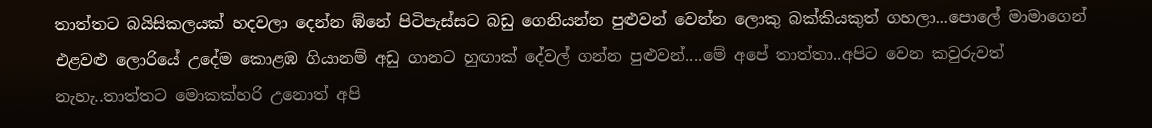තාත්තට බයිසිකලයක් හදවලා දෙන්න ඹ්නේ පිටිපැස්සට බඩු ගෙනියන්න පුළුවන් වෙන්න ලොකු බක්කියකුත් ගහලා...පොලේ මාමාගෙන් එළවළු ලොරියේ උදේම කොළඹ ගියානම් අඩු ගානට හුඟාක් දේවල් ගන්න පුළුවන්....මේ අපේ තාත්තා..අපිට වෙන කවුරුවත් නැහැ..තාත්තට මොකක්හරි උනොත් අපි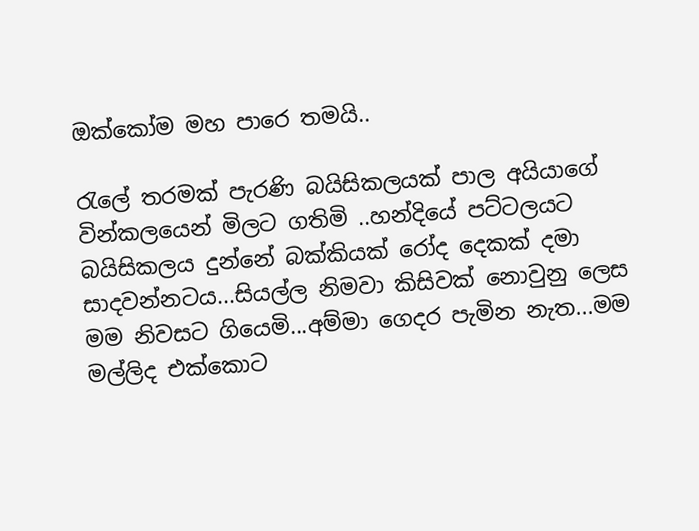ඔක්කෝම මහ පාරෙ තමයි..

රැලේ තරමක් පැරණි බයිසිකලයක් පාල අයියාගේ වින්කලයෙන් මිලට ගතිමි ..හන්දියේ පට්ටලයට බයිසිකලය දුන්නේ බක්කියක් රෝද දෙකක් දමා සාදවන්නටය...සියල්ල නිමවා කිසිවක් නොවුනු ලෙස මම නිවසට ගියෙමි...අම්මා ගෙදර පැමින නැත...මම මල්ලිද එක්කොට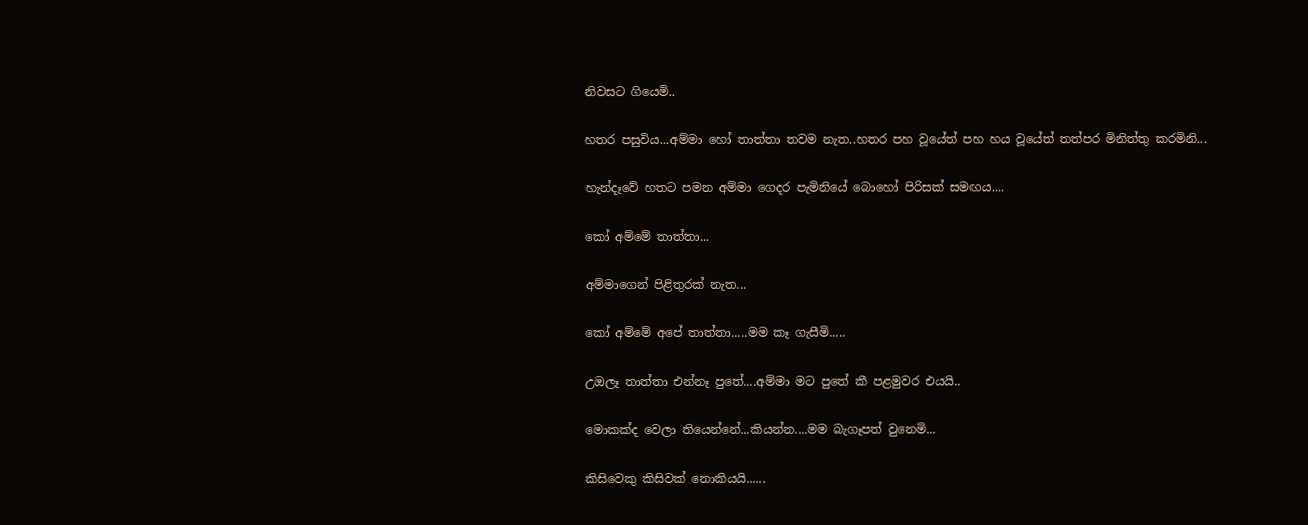නිවසට ගියෙමි..

හතර පසුවිය...අම්මා හෝ තාත්තා තවම නැත..හතර පහ වූයේත් පහ හය වූයේත් තත්පර මිනිත්තු කරමිනි...

හැන්දෑවේ හතට පමන අම්මා ගෙදර පැමිනියේ බොහෝ පිරිසක් සමඟය....

කෝ අම්මේ තාත්තා...

අම්මාගෙන් පිළිතුරක් නැත...

කෝ අම්මේ අපේ තාත්තා.....මම කෑ ගැසීමි.....

උඔලෑ තාත්තා එන්නෑ පුතේ....අම්මා මට පුතේ කී පළමුවර එයයි..

මොකක්ද වෙලා තියෙන්නේ...කියන්න....මම බැගෑපත් වුනෙමි...

කිසිවෙකු කිසිවක් නොකියයි......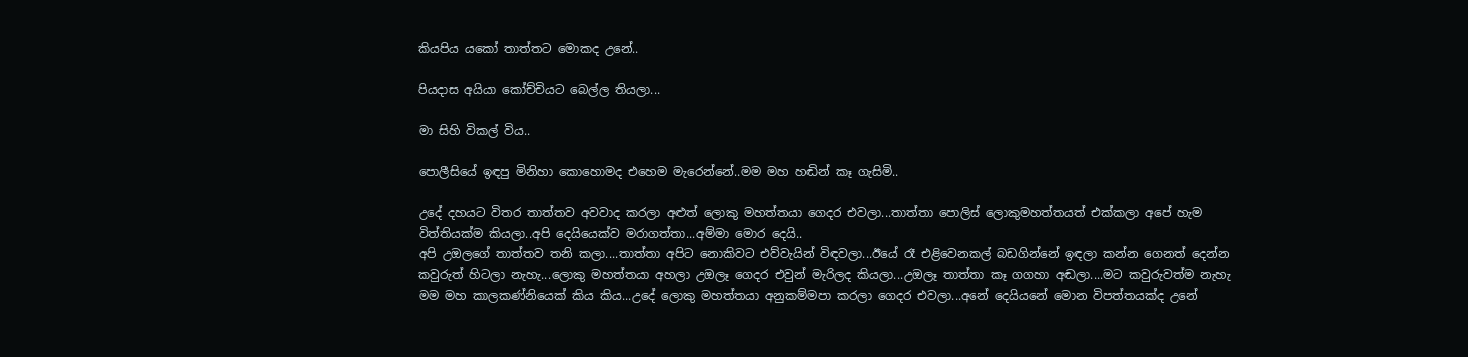කියපිය යකෝ තාත්තට මොකද උනේ..

පියදාස අයියා කෝච්චියට බෙල්ල තියලා...

මා සිහි විකල් විය..

පොලීසියේ ඉඳපු මිනිහා කොහොමද එහෙම මැරෙන්නේ..මම මහ හඬින් කෑ ගැසිමි..

උදේ දහයට විතර තාත්තව අවවාද කරලා අළුත් ලොකු මහත්තයා ගෙදර එවලා...තාත්තා පොලිස් ලොකුමහත්තයත් එක්කලා අපේ හැම විත්තියක්ම කියලා..අපි දෙයියෙක්ව මරාගත්තා...අම්මා මොර දෙයි..
අපි උඔලගේ තාත්තව තනි කලා....තාත්තා අපිට නොකිවට එව්වැයින් විඳවලා...ඊයේ රෑ එළිවෙනකල් බඩගින්නේ ඉඳලා කන්න ගෙනත් දෙන්න කවුරුත් හිටලා නැහැ...ලොකු මහත්තයා අහලා උඔලෑ ගෙදර එවුන් මැරිලද කියලා...උඔලෑ තාත්තා කෑ ගගහා අඬලා....මට කවුරුවත්ම නැහැ මම මහ කාලකණ්නියෙක් කිය කිය...උදේ ලොකු මහත්තයා අනුකම්මපා කරලා ගෙදර එවලා...අනේ දෙයියනේ මොන විපත්තයක්ද උනේ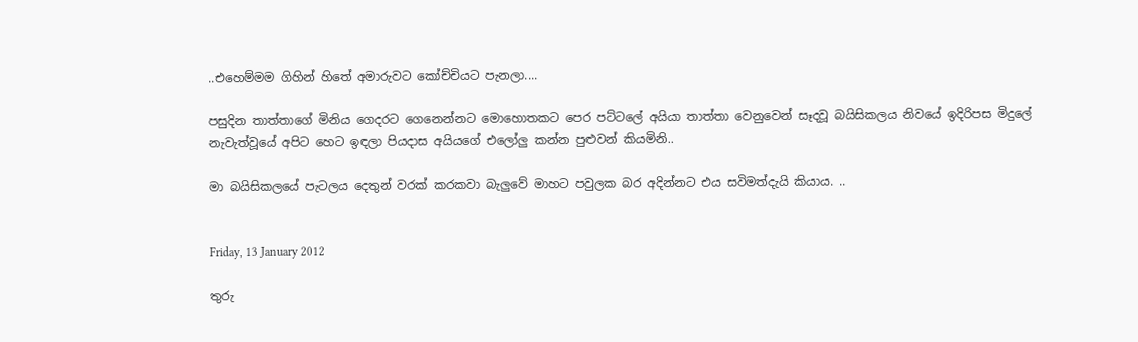..එහෙම්මම ගිහින් හිතේ අමාරුවට කෝච්චියට පැනලා....

පසුදින තාත්තාගේ මිනිය ගෙදරට ගෙනෙන්නට මොහොතකට පෙර පට්ටලේ අයියා තාත්තා වෙනුවෙන් සෑදවූ බයිසිකලය නිවයේ ඉදිරිපස මිදුලේ නැවැත්වූයේ අපිට හෙට ඉඳලා පියදාස අයියගේ එලෝලු කන්න පුළුවන් කියමිනි..

මා බයිසිකලයේ පැටලය දෙතුන් වරක් කරකවා බැලුවේ මාහට පවුලක බර අදින්නට එය සවිමත්දැයි කියාය. ..


Friday, 13 January 2012

තුරු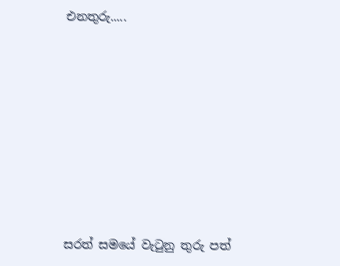එනතුරු.....








සරත් සමයේ වැටුනු තුරු පත්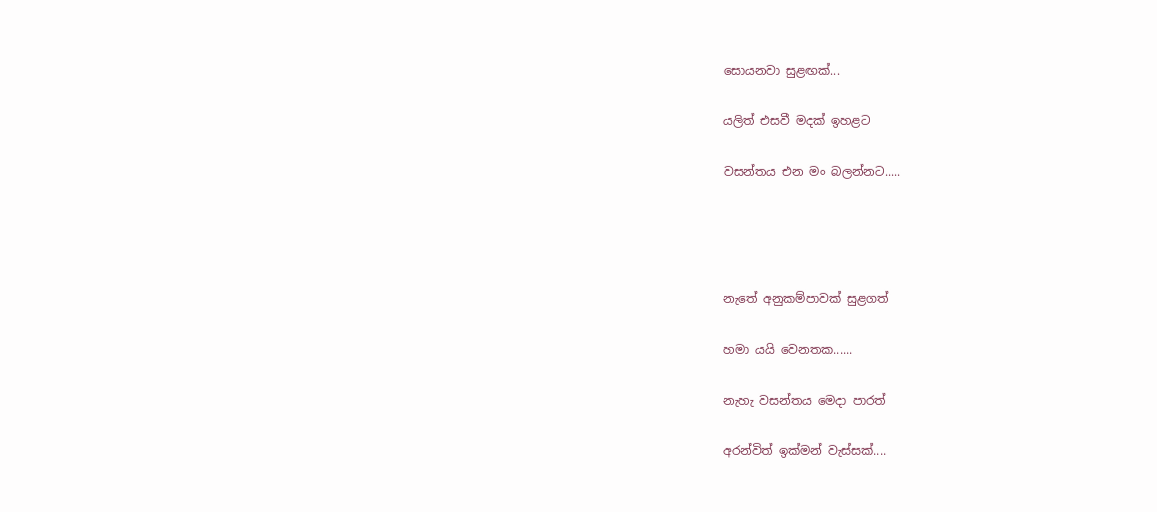සොයනවා සුළඟක්...

යලිත් එසවී මදක් ඉහළට

වසන්තය එන මං බලන්නට.....




නැතේ අනුකම්පාවක් සුළගත්

හමා යයි වෙනතක......

නැහැ වසන්තය මෙදා පාරත්

අරන්විත් ඉක්මන් වැස්සක්....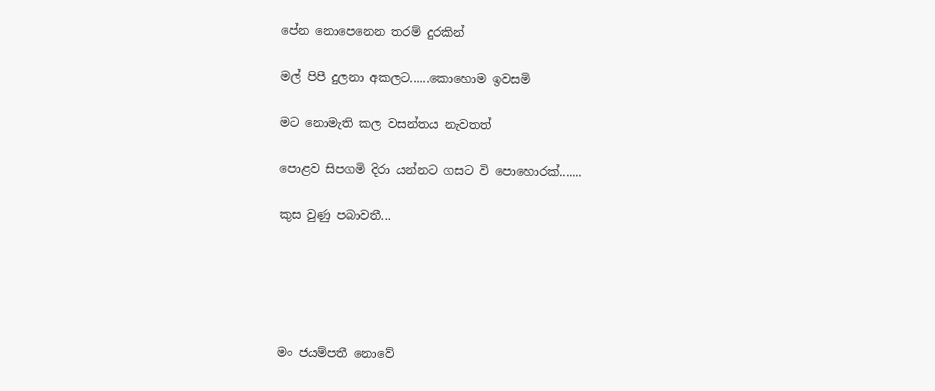පේන නොපෙනෙන තරම් දුරකින්

මල් පිපී දුලනා අකලට......කොහොම ඉවසමි

මට නොමැති කල වසන්තය නැවතත්

පොළව සිපගමි දිරා යන්නට ගසට වි පොහොරක්.......

කුස වුණු පබාවතී...





මං ජයම්පතී නොවේ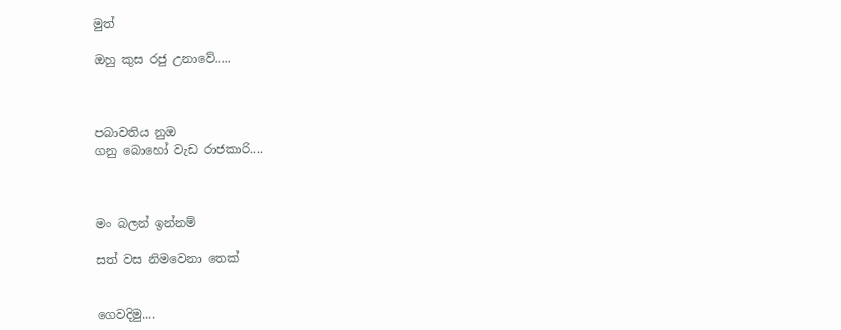මුත්

ඔහු කුස රජු උනාවේ.....



පබාවතිය නුඔ
ගනු බොහෝ වැඩ රාජකාරි....



මං බලන් ඉන්නම්

සත් වස නිමවෙනා තෙක්


ගෙවදිමු....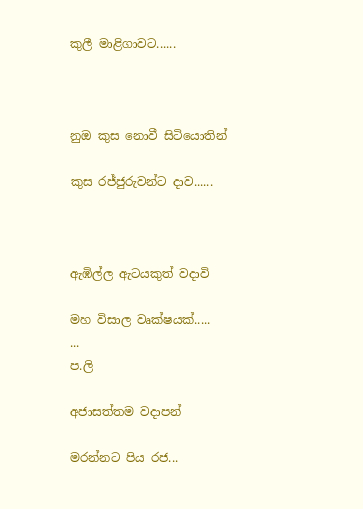කුලී මාළිගාවට......



නුඔ කුස නොවී සිටියොතින්

කුස රජ්ජුරුවන්ට දාව......



ඇඹිල්ල ඇටයකුත් වදාවි

මහ විසාල වෘක්ෂයක්.....
...
ප.ලි

අජාසත්තම වදාපන්

මරන්නට පිය රජ...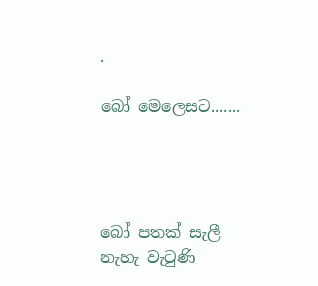.

බෝ මෙලෙසට.......




බෝ පතක් සැලී
නැහැ වැටුණි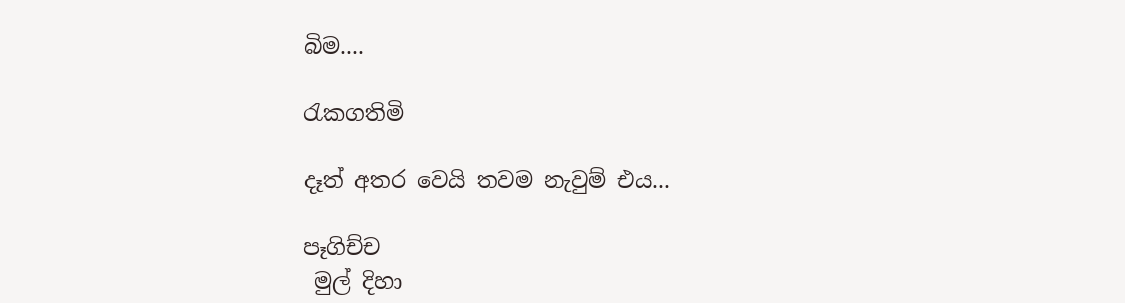බිම....

රැකගතිමි

දෑත් අතර වෙයි තවම නැවුම් එය...

පෑගිච්ච
 මුල් දිහා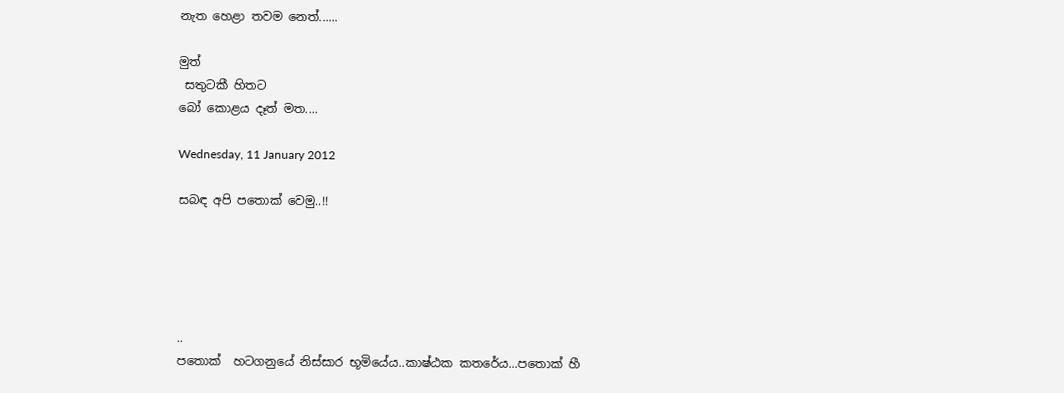නැත හෙළා තවම නෙත්......

මුත්
 සතුටකී හිතට
බෝ කොළය දෑත් මත....

Wednesday, 11 January 2012

සබඳ අපි පතොක් වෙමු..!!





..
පතොක්  හටගනුයේ නිස්සාර භූමියේය..කාෂ්ඨක කතරේය...පතොක් හී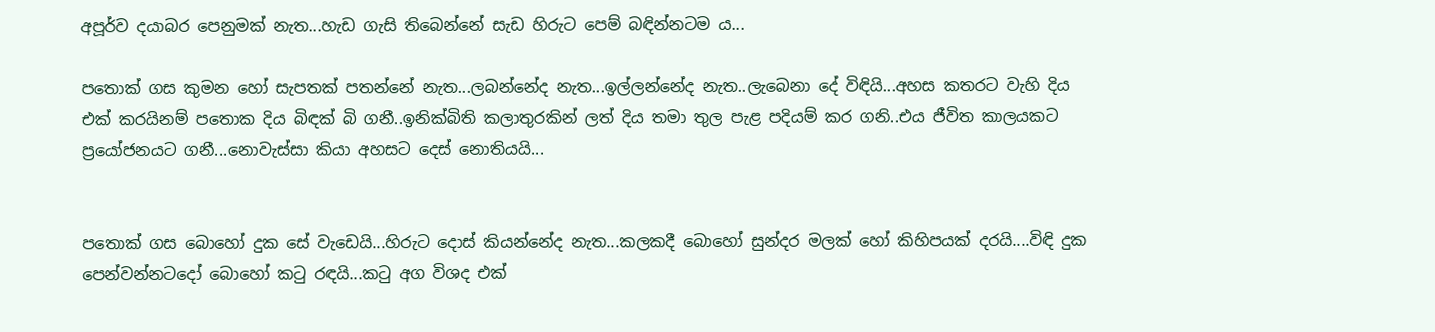අපූර්ව දයාබර පෙනුමක් නැත...හැඩ ගැසි තිබෙන්නේ සැඩ හිරුට පෙම් බඳින්නටම ය...

පතොක් ගස කුමන හෝ සැපතක් පතන්නේ නැත...ලබන්නේද නැත...ඉල්ලන්නේද නැත..ලැබෙනා දේ විඳියි...අහස කතරට වැහි දිය එක් කරයිනම් පතොක දිය බිඳක් බි ගනී..ඉනික්බිති කලාතුරකින් ලත් දිය තමා තුල පැළ පදියම් කර ගනි..එය ජීවිත කාලයකට ප්‍රයෝජනයට ගනී...නොවැස්සා කියා අහසට දෙස් නොතියයි...


පතොක් ගස බොහෝ දුක සේ වැඩෙයි...හිරුට දොස් කියන්නේද නැත...කලකදී බොහෝ සුන්දර මලක් හෝ කිහිපයක් දරයි....විඳි දුක පෙන්වන්නටදෝ බොහෝ කටු රඳයි...කටු අග විශද එක්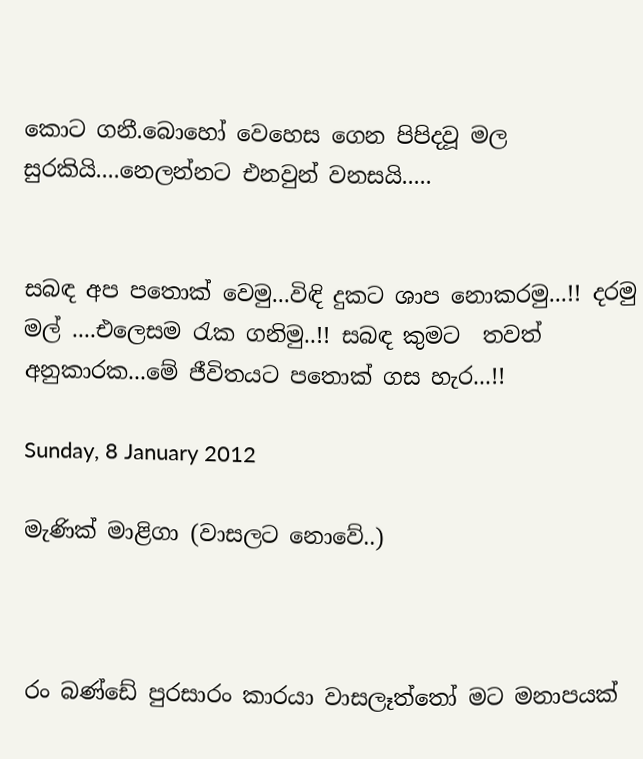කොට ගනී.බොහෝ වෙහෙස ගෙන පිපිදවූ මල සුරකියි....නෙලන්නට එනවුන් වනසයි.....


සබඳ අප පතොක් වෙමු...විඳි දුකට ශාප නොකරමු...!! දරමු මල් ....එලෙසම රැක ගනිමු..!! සබඳ කුමට  තවත් අනුකාරක...මේ ජීවිතයට පතොක් ගස හැර...!!

Sunday, 8 January 2012

මැණික් මාළිගා (වාසලට නොවේ..)



රං බණ්ඩේ පුරසාරං කාරයා වාසලෑත්තෝ මට මනාපයක්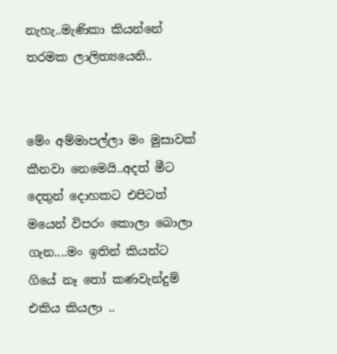නැහැ..මැණිකා කියන්නේ තරමක ලාලිත්‍යයෙනි..


මේං අම්මාපල්ලා මං මුසාවක් කීනවා නෙමෙයි..අදත් මීට දෙතුන් දොහකට එපිටත් මයෙන් විපරං කොලා බොලා ගැන....මං ඉතින් කියන්ට ගියේ නෑ තෝ කණවැන්දුම් එකිය කියලා ..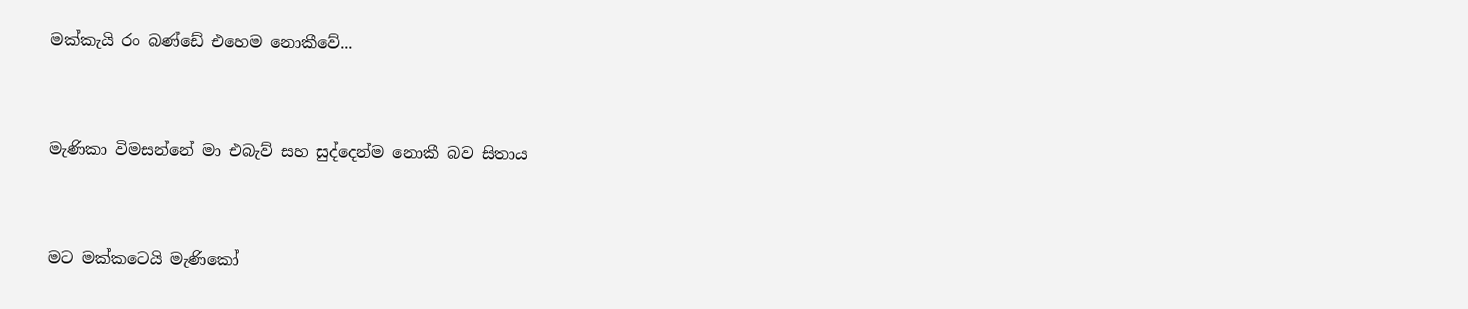මක්කැයි රං බණ්ඩේ එහෙම නොකීවේ...


මැණිකා විමසන්නේ මා එබැව් සහ සුද්දෙන්ම නොකී බව සිතාය


මට මක්කටෙයි මැණිකෝ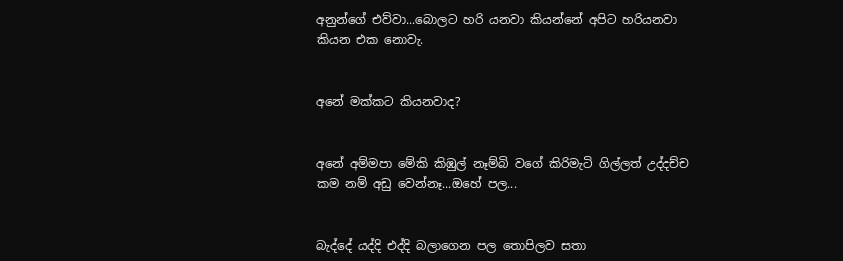අනුන්ගේ එව්වා...බොලට හරි යනවා කියන්නේ අපිට හරියනවා කියන එක නොවැ.


අනේ මක්කට කියනවාද?


අනේ අම්මපා මේකි කිඹුල් නෑම්බි වගේ කිරිමැටි ගිල්ලත් උද්දච්ච කම නම් අඩු වෙන්නෑ...ඔහේ පල...


බැද්දේ යද්දි එද්දි බලාගෙන පල තොපිලව සතා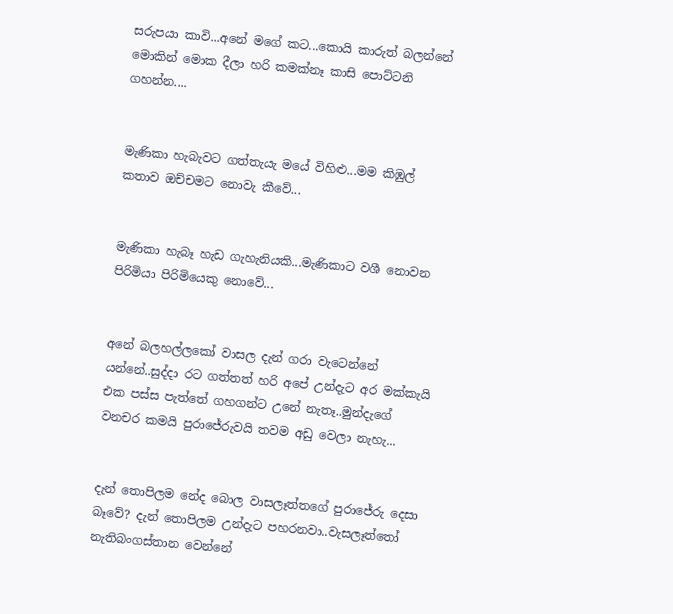සරුපයා කාවි...අනේ මගේ කට...කොයි කාරුත් බලන්නේ මොකින් මොක දීලා හරි කමක්නෑ කාසි පොට්ටනි ගහන්න....


මැණිකා හැබැවට ගත්තැයැ මයේ විහිළු...මම කිඹුල් කතාව ඔච්චමට නොවැ කීවේ...


මැණිකා හැබෑ හැඩ ගැහැනියකි...මැණිකාට වශී නොවන පිරිමියා පිරිමියෙකු නොවේ...


අනේ බලහල්ලකෝ වාසල දැන් ගරා වැටෙන්නේ යන්නේ..සුද්දා රට ගත්තත් හරි අපේ උන්දැට අර මක්කැයි එක පස්ස පැත්තේ ගහගන්ට උනේ නැතෑ..මුන්දැගේ වනචර කමයි පුරාජේරුවයි තවම අඩු වෙලා නැහැ...


දැන් තොපිලම නේද බොල වාසලෑත්තගේ පුරාජේරු දෙසා බෑවේ? දැන් තොපිලම උන්දැට පහරනවා..වැසලෑත්තෝ නැතිබංගස්තාන වෙන්නේ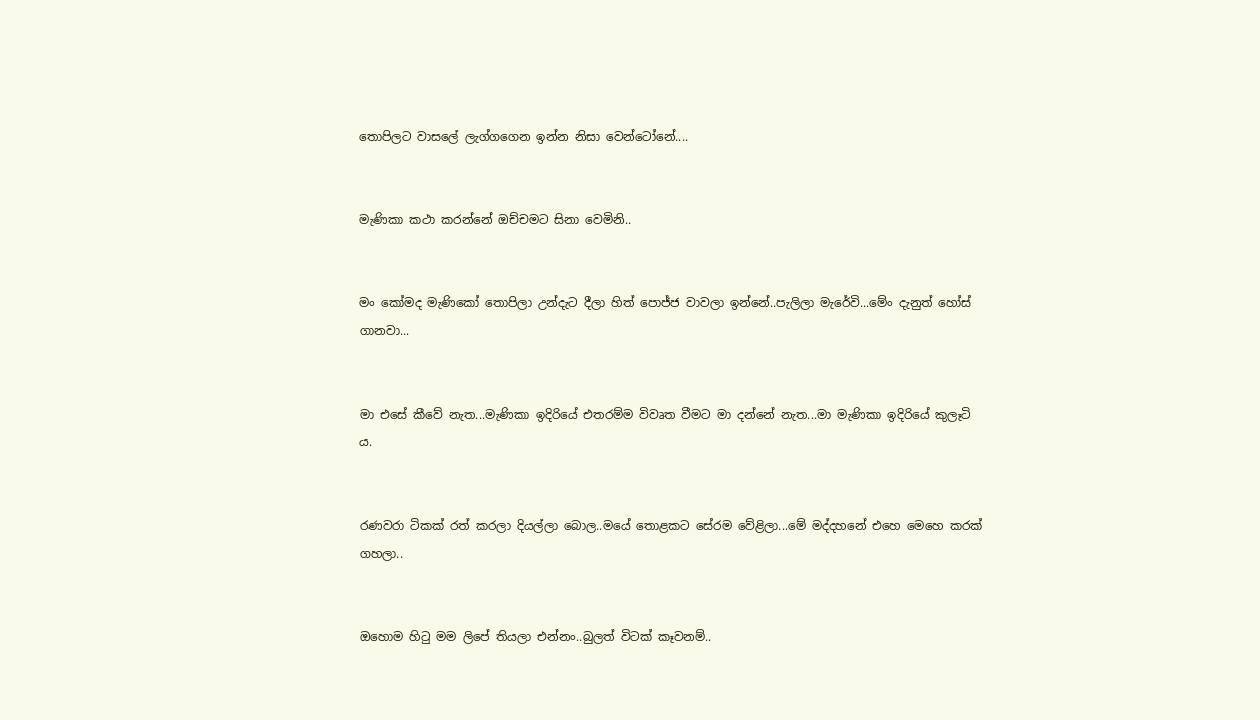තොපිලට වාසලේ ලැග්ගගෙන ඉන්න නිසා වෙන්ටෝනේ....


මැණිකා කථා කරන්නේ ඔච්චමට සිනා වෙමිනි..


මං කෝමද මැණිකෝ තොපිලා උන්දැට දීලා හිත් පොජ්ජ වාවලා ඉන්නේ..පැලිලා මැරේවි...මේං දැනුත් හෝස් ගානවා...


මා එසේ කීවේ නැත...මැණිකා ඉදිරියේ එතරම්ම විවෘත වීමට මා දන්නේ නැත...මා මැණිකා ඉදිරියේ කුලෑටි ය.


රණවරා ටිකක් රත් කරලා දියල්ලා බොල..මයේ තොළකට සේරම වේළිලා...මේ මද්දහනේ එහෙ මෙහෙ කරක් ගහලා..


ඔහොම හිටු මම ලිපේ තියලා එන්නං..බුලත් විටක් කෑවනම්..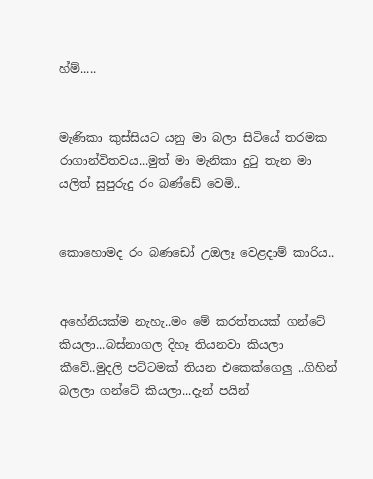හ්ම්.....


මැණිකා කුස්සියට යනු මා බලා සිටියේ තරමක රාගාන්විතවය...මුත් මා මැනිකා දුටු තැන මා යලිත් සුපුරුදු රං බණ්ඩේ වෙමි..


කොහොමද රං බණඩෝ උඔලෑ වෙළදාම් කාරිය..


අහේනියක්ම නැහැ..මං මේ කරත්තයක් ගන්ටේ කියලා...බස්නාගල දිහෑ තියනවා කියලා කීවේ..මුදලි පට්ටමක් තියන එකෙක්ගෙලු ..ගිහින් බලලා ගන්ටේ කියලා...දැන් පයින්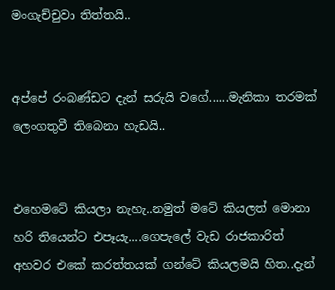මංගැච්චුවා තිත්තයි..


අප්පේ රංබණ්ඩට දැන් සරුයි වගේ......මැනිකා තරමක් ලෙංගතුවී තිබෙනා හැඩයි..


එහෙමටේ කියලා නැහැ..නමුත් මටේ කියලත් මොනා හරි තියෙන්ට එපෑයැ....ගෙපැලේ වැඩ රාජකාරිත් අහවර එකේ කරත්තයක් ගන්ටේ කියලමයි හිත..දැන්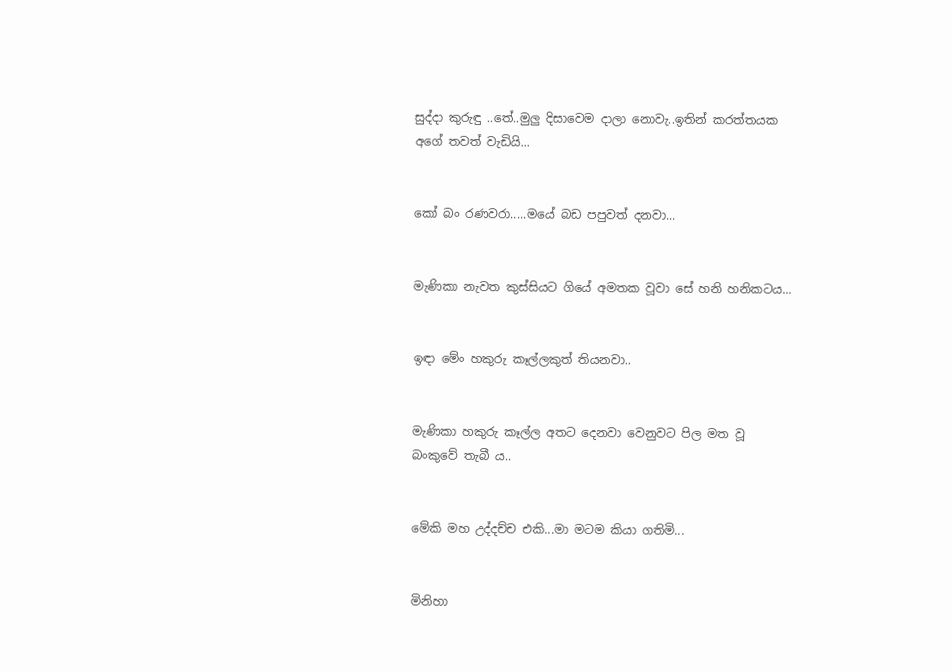සුද්දා කුරුඳු ..තේ..මුලු දිසාවෙම දාලා නොවැ..ඉතින් කරත්තයක අගේ තවත් වැඩියි...


කෝ බං රණවරා.....මයේ බඩ පපුවත් දනවා...


මැණිකා නැවත කුස්සියට ගියේ අමතක වූවා සේ හනි හනිකටය...


ඉඳා මේං හකුරු කෑල්ලකුත් තියනවා..


මැණිකා හකුරු කෑල්ල අතට දෙනවා වෙනුවට පිල මත වූ බංකුවේ තැබී ය..


මේකි මහ උද්දච්ච එකි...මා මටම කියා ගතිමි...


මිනිහා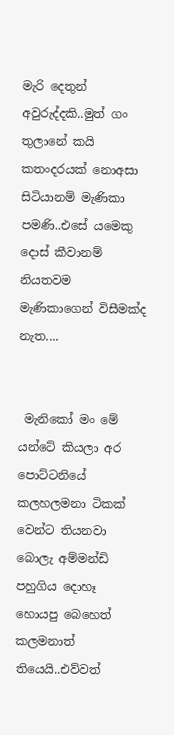මැරි දෙතුන් අවුරුද්දකි..මුත් ගං තුලානේ කයි කතංදරයක් නොඅසා සිටියානම් මැණිකා පමණි..එසේ යමෙකු දොස් කීවානම් නියතවම මැණිකාගෙන් විසීමක්ද නැත....


 මැනිකෝ මං මේ යන්ටේ කියලා අර පොට්ටනියේ කලහලමනා ටිකක් වෙන්ට තියනවා බොලැ අම්මන්ඩි පහුගිය දොහෑ හොයපු බෙහෙත් කලමනාත් තියෙයි..එව්වත්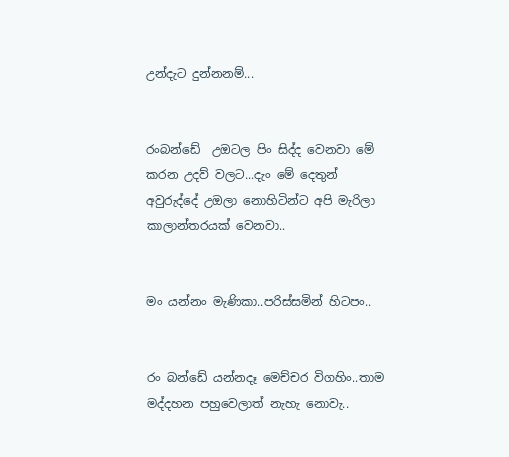උන්දැට දුන්නනම්...


රංබන්ඩේ  උඔටල පිං සිද්ද වෙනවා මේ කරන උදව් වලට...දැං මේ දෙතුන් අවුරුද්දේ උඔලා නොහිටින්ට අපි මැරිලා කාලාන්තරයක් වෙනවා..


මං යන්නං මැණිකා..පරිස්සමින් හිටපං..


රං බන්ඩේ යන්නදෑ මෙච්චර විගහිං..තාම මද්දහන පහුවෙලාත් නැහැ නොවැ..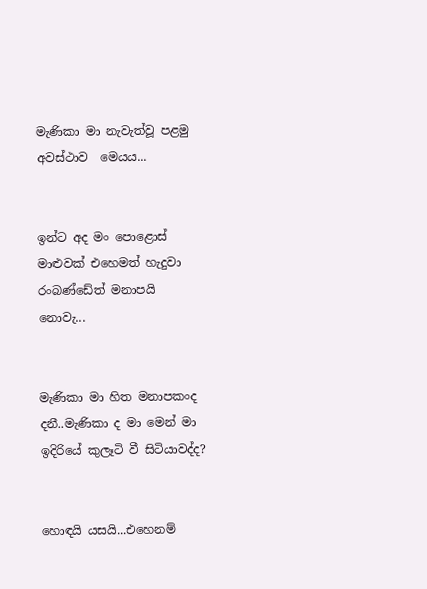මැණිකා මා නැවැත්වූ පළමු අවස්ථාව  මෙයය...


ඉන්ට අද මං පොළොස් මාළුවක් එහෙමත් හැදුවා රංබණ්ඩේත් මනාපයි නොවැ...


මැණිකා මා හිත මනාපකංද දනී..මැණිකා ද මා මෙන් මා ඉදිරියේ කුලෑටි වී සිටියාවද්ද?


හොඳයි යසයි...එහෙනම්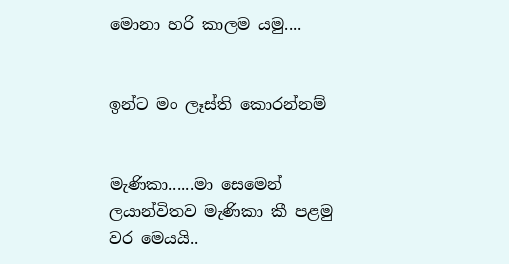මොනා හරි කාලම යමු....


ඉන්ට මං ලෑස්ති කොරන්නම්


මැණිකා......මා සෙමෙන් ලයාන්විතව මැණිකා කී පළමු වර මෙයයි..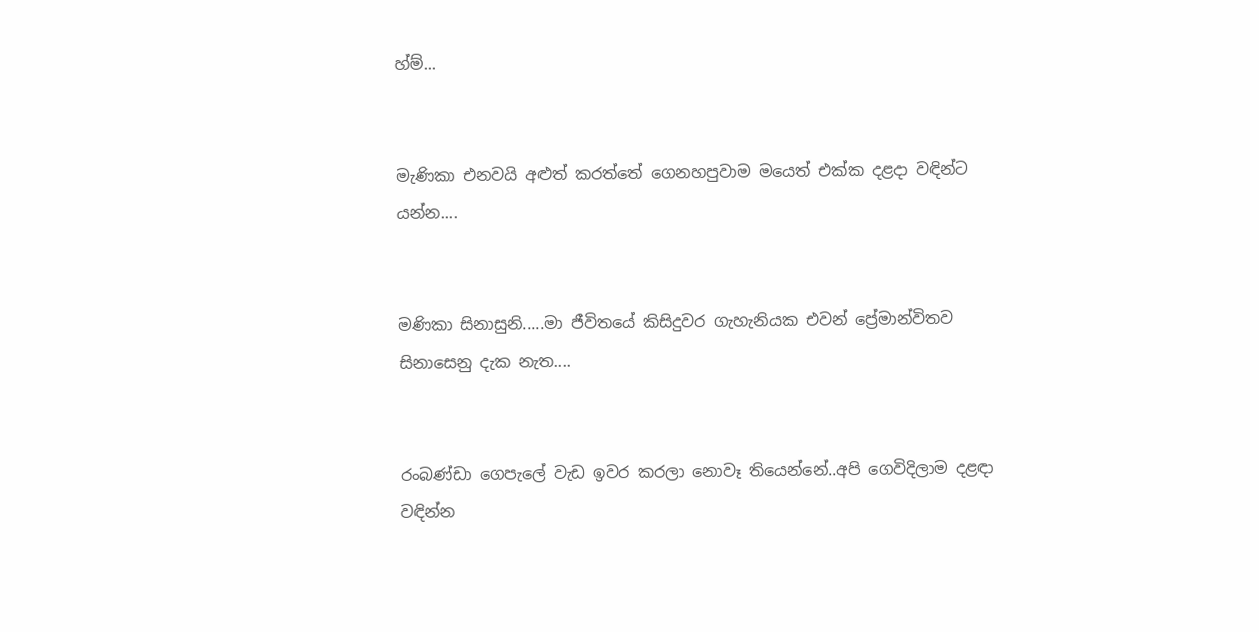හ්ම්...


මැණිකා එනවයි අළුත් කරත්තේ ගෙනහපුවාම මයෙත් එක්ක දළදා වඳින්ට යන්න....


මණිකා සිනාසුනි.....මා ජීවිතයේ කිසිදුවර ගැහැනියක එවන් ප්‍රේමාන්විතව සිනාසෙනු දැක නැත....


රංබණ්ඩා ගෙපැලේ වැඩ ඉවර කරලා නොවෑ තියෙන්නේ..අපි ගෙවිදිලාම දළඳා වඳින්න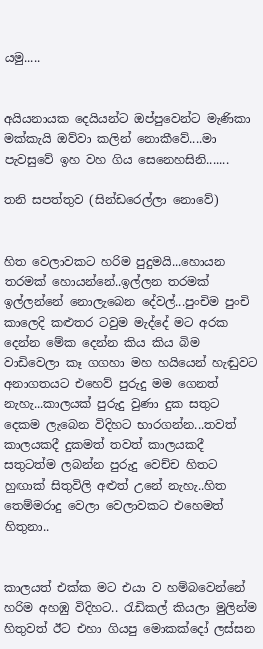යමු.....


අයියනායක දෙයියන්ට ඔප්පුවෙන්ට මැණිකා මක්කැයි ඔව්වා කලින් නොකීවේ....මා පැවසුවේ ඉහ වහ ගිය සෙනෙහසිනි.......

තනි සපත්තුව (සින්ඩරෙල්ලා නොවේ)


හිත වෙලාවකට හරිම පුදුමයි...හොයන තරමක් හොයන්නේ..ඉල්ලන තරමක් ඉල්ලන්නේ නොලැබෙන දේවල්...පුංචිම පුංචි කාලෙදි කළුතර ටවුම මැද්දේ මට අරක දෙන්න මේක දෙන්න කිය කිය බිම වාඩිවෙලා කෑ ගගහා මහ හයියෙන් හැඬුවට අනාගතයට එහෙව් පුරුදු මම ගෙනත් නැහැ...කාලයක් පුරුදු වුණා දුක සතුට දෙකම ලැබෙන විදිහට භාරගන්න...තවත් කාලයකදී දුකමත් තවත් කාලයකදී සතුටත්ම ලබන්න පුරුදු වෙච්ච හිතට හුඟාක් සිතුවිලි අළුත් උනේ නැහැ..හිත තෙම්මරාදු වෙලා වෙලාවකට එහෙමත් හිතුනා..


කාලයත් එක්ක මට එයා ව හම්බවෙන්නේ හරිම අහඹු විදිහට.. රැඩිකල් කියලා මුලින්ම හිතුවත් ඊට එහා ගියපු මොකක්දෝ ලස්සන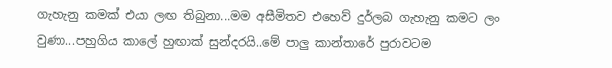ගැහැනු කමක් එයා ලඟ තිබුනා...මම අසීමිතව එහෙව් දුර්ලබ ගැහැනු කමට ලං වුණා...පහුගිය කාලේ හුඟාක් සුන්දරයි..මේ පාලු කාන්තාරේ පුරාවටම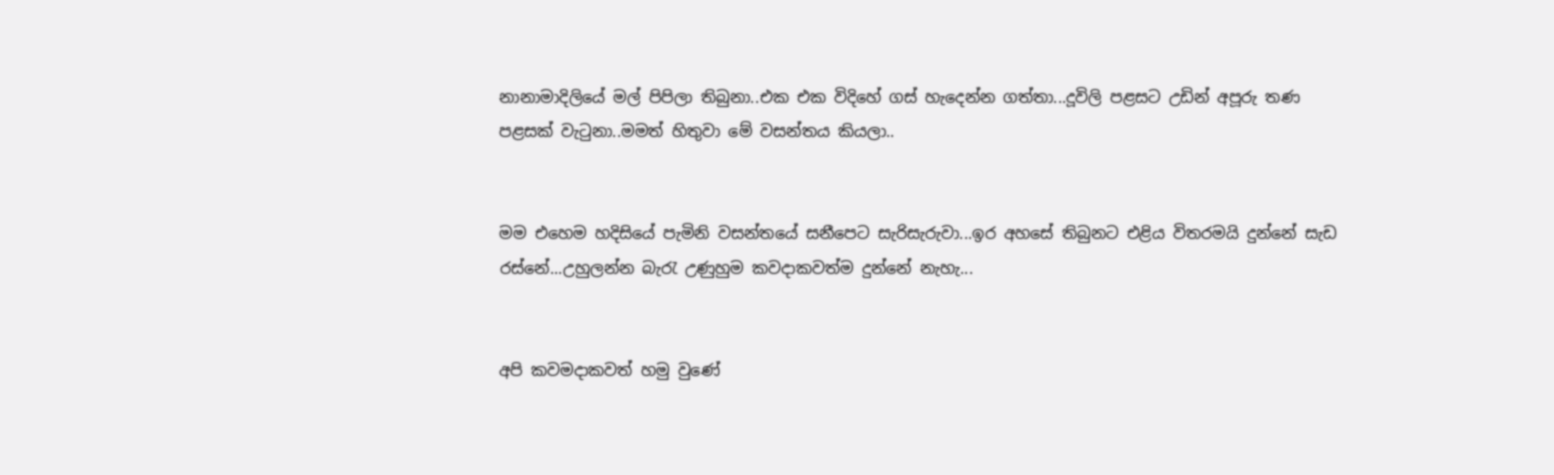නානාමාදිලියේ මල් පිපිලා තිබුනා..එක එක විදිහේ ගස් හැදෙන්න ගත්තා...දූවිලි පළසට උඩින් අපූරු තණ පළසක් වැටුනා..මමත් හිතුවා මේ වසන්තය කියලා..


මම එහෙම හදිසියේ පැමිනි වසන්තයේ සනීපෙට සැරිසැරුවා...ඉර අහසේ තිබුනට එළිය විතරමයි දුන්නේ සැඩ රස්නේ...උහුලන්න බැරැ උණුහුම කවදාකවත්ම දුන්නේ නැහැ...


අපි කවමදාකවත් හමු වුණේ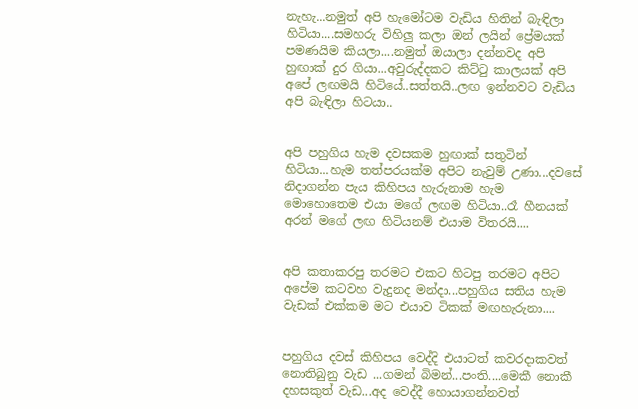නැහැ...නමුත් අපි හැමෝටම වැඩිය හිතින් බැඳිලා හිටියා....සමහරු විහිලු කලා ඔන් ලයින් ප්‍රේමයක් පමණයිම කියලා....නමුත් ඔයාලා දන්නවද අපි හුඟාක් දුර ගියා...අවුරුද්දකට කිට්ටු කාලයක් අපි අපේ ලඟමයි හිටියේ..සත්තයි..ලඟ ඉන්නවට වැඩිය අපි බැඳිලා හිටයා..


අපි පහුගිය හැම දවසකම හුඟාක් සතුටින් හිටියා...හැම තත්පරයක්ම අපිට නැවුම් උණා...දවසේ නිදාගන්න පැය කිහිපය හැරුනාම හැම මොහොතෙම එයා මගේ ලඟම හිටියා..රෑ හීනයක් අරන් මගේ ලඟ හිටියනම් එයාම විතරයි....


අපි කතාකරපු තරමට එකට හිටපු තරමට අපිට අපේම කටවහ වැදුනද මන්දා...පහුගිය සතිය හැම වැඩක් එක්කම මට එයාව ටිකක් මඟහැරුනා....


පහුගිය දවස් කිහිපය වෙද්දි එයාටත් කවරදාකවත් නොතිබුනු වැඩ ...ගමන් බිමන්...පංති....මෙකී නොකී දහසකුත් වැඩ...අද වෙද්දී හොයාගන්නවත්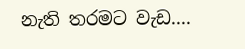නැති තරමට වැඩ....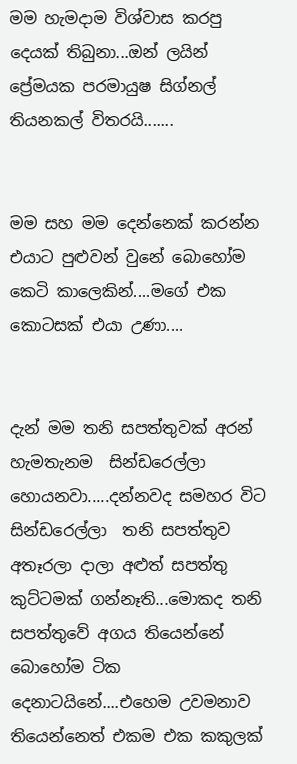මම හැමදාම විශ්වාස කරපු දෙයක් තිබුනා...ඔන් ලයින් ප්‍රේමයක පරමායුෂ සිග්නල් තියනකල් විතරයි.......


මම සහ මම දෙන්නෙක් කරන්න එයාට පුළුවන් වුනේ බොහෝම කෙටි කාලෙකින්....මගේ එක කොටසක් එයා උණා....


දැන් මම තනි සපත්තුවක් අරන් හැමතැනම  සින්ඩරෙල්ලා හොයනවා.....දන්නවද සමහර විට සින්ඩරෙල්ලා  තනි සපත්තුව අතෑරලා දාලා අළුත් සපත්තු කුට්ටමක් ගන්නෑති...මොකද තනි සපත්තුවේ අගය තියෙන්නේ බොහෝම ටික දෙනාටයිනේ....එහෙම උවමනාව තියෙන්නෙත් එකම එක කකුලක්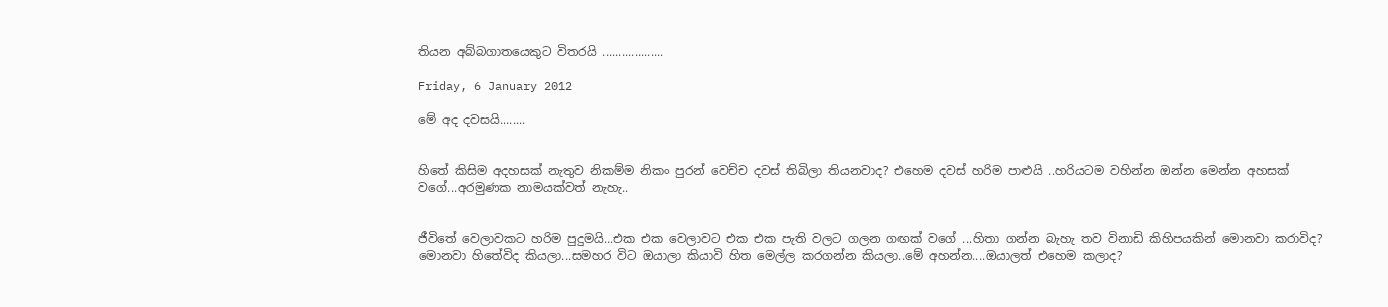තියන අබ්බගාතයෙකුට විතරයි ...................

Friday, 6 January 2012

මේ අද දවසයි........


හිතේ කිසිම අදහසක් නැතුව නිකම්ම නිකං පුරන් වෙච්ච දවස් තිබිලා තියනවාද? එහෙම දවස් හරිම පාළුයි ..හරියටම වහින්න ඔන්න මෙන්න අහසක් වගේ...අරමුණක නාමයක්වත් නැහැ..


ජීවිතේ වෙලාවකට හරිම පුදුමයි...එක එක වෙලාවට එක එක පැති වලට ගලන ගඟක් වගේ ...හිතා ගන්න බැහැ තව විනාඩි කිහිපයකින් මොනවා කරාවිද? මොනවා හිතේවිද කියලා...සමහර විට ඔයාලා කියාවි හිත මෙල්ල කරගන්න කියලා..මේ අහන්න....ඔයාලත් එහෙම කලාද?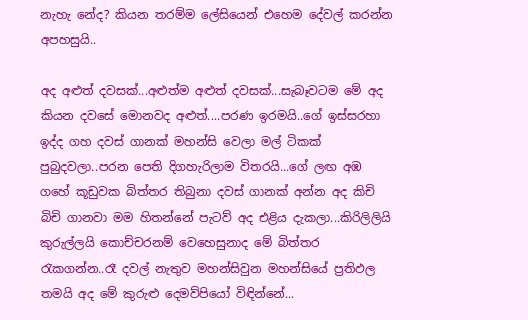නැහැ නේද? කියන තරම්ම ලේසියෙන් එහෙම දේවල් කරන්න අපහසුයි..

අද අළුත් දවසක්...අළුත්ම අළුත් දවසක්...සැබෑවටම මේ අද කියන දවසේ මොනවද අළුත්....පරණ ඉරමයි..ගේ ඉස්සරහා ඉද්ද ගහ දවස් ගානක් මහන්සි වෙලා මල් ටිකක් පුබුදවලා..පරන පෙති දිගහැරිලාම විතරයි...ගේ ලඟ අඹ ගහේ කූඩුවක බිත්තර තිබුනා දවස් ගානක් අන්න අද කිචි බිචි ගානවා මම හිතන්නේ පැටව් අද එළිය දැකලා...කිරිලිලියි කුරුල්ලයි කොච්චරනම් වෙහෙසුනාද මේ බිත්තර රැකගන්න..රෑ දවල් නැතුව මහන්සිවුන මහන්සියේ ප්‍රතිඵල තමයි අද මේ කුරුළු දෙමව්පියෝ විඳින්නේ...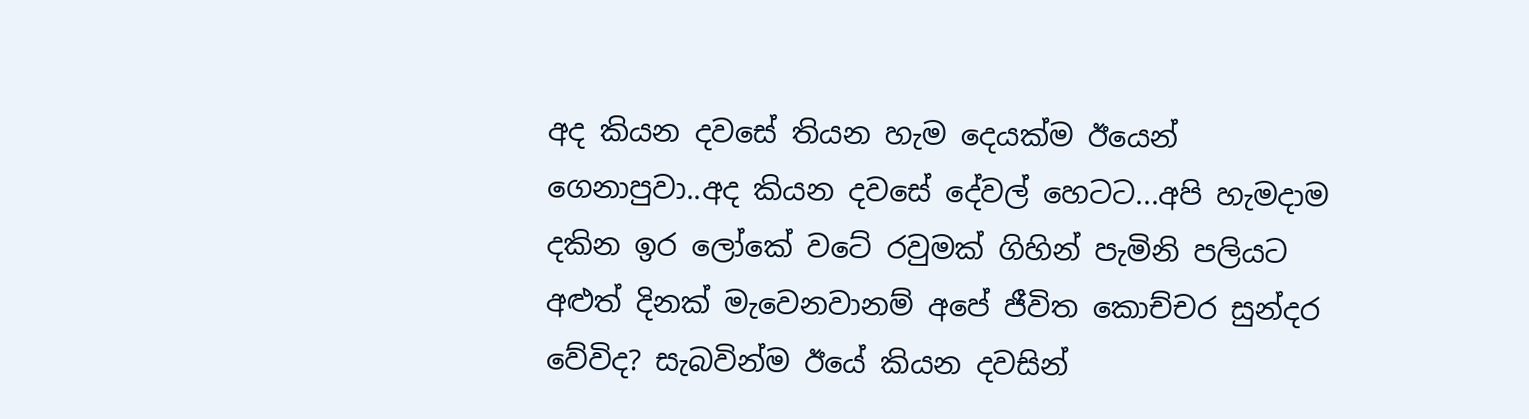අද කියන දවසේ තියන හැම දෙයක්ම ඊයෙන් ගෙනාපුවා..අද කියන දවසේ දේවල් හෙටට...අපි හැමදාම දකින ඉර ලෝකේ වටේ රවුමක් ගිහින් පැමිනි පලියට අළුත් දිනක් මැවෙනවානම් අපේ ජීවිත කොච්චර සුන්දර වේවිද? සැබවින්ම ඊයේ කියන දවසින්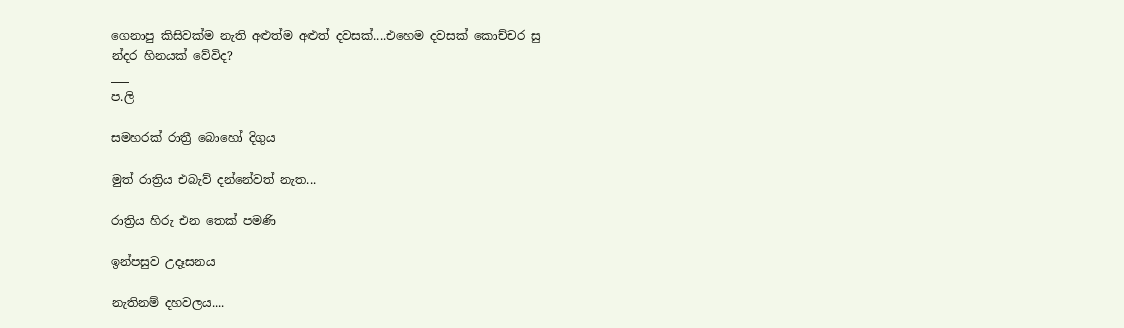ගෙනාපු කිසිවක්ම නැති අළුත්ම අළුත් දවසක්....එහෙම දවසක් කොච්චර සු
න්දර හිනයක් වේවිද?
___
ප.ලි

සමහරක් රාත්‍රී බොහෝ දිගුය

මුත් රාත්‍රිය එබැව් දන්නේවත් නැත...

රාත්‍රිය හිරු එන තෙක් පමණි

ඉන්පසුව උදෑසනය

නැතිනම් දහවලය....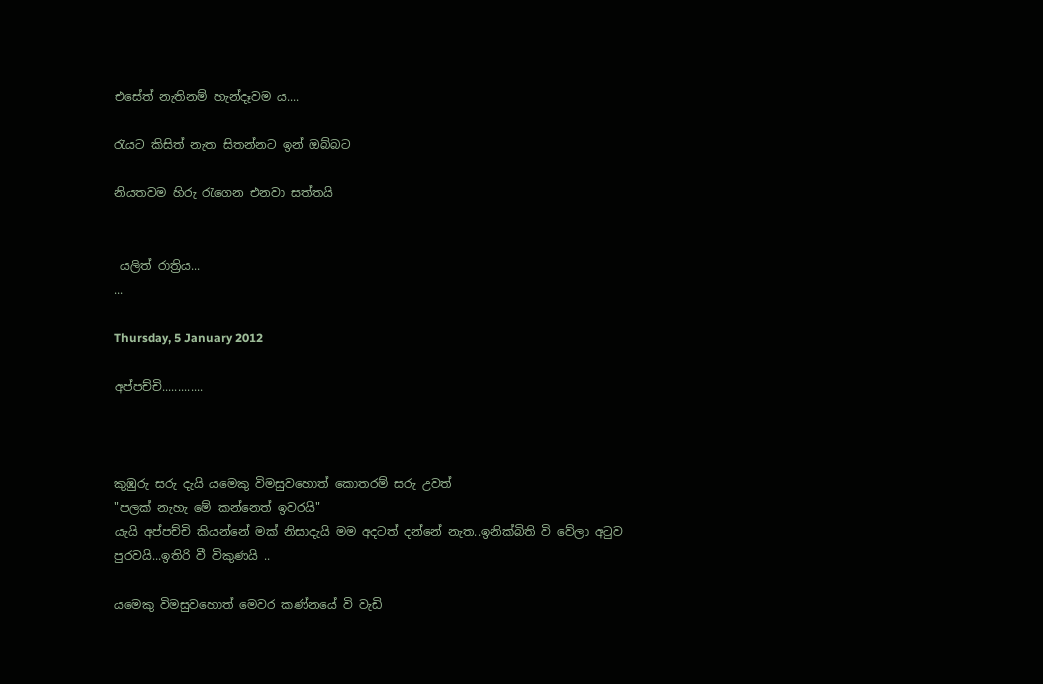එසේත් නැතිනම් හැන්දෑවම ය....

රැයට කිසිත් නැත සිතන්නට ඉන් ඔබ්බට

නියතවම හිරු රැගෙන එනවා සත්තයි


 යලිත් රාත්‍රිය...
...

Thursday, 5 January 2012

අප්පච්චි‍‍.............



කුඹුරු සරු දැයි යමෙකු විමසුවහොත් කොතරම් සරු උවත්
"පලක් නැහැ මේ කන්නෙත් ඉවරයි"
යැයි අප්පච්චි කියන්නේ මක් නිසාදැයි මම අදටත් දන්නේ නැත..ඉනික්බිති වි වේලා අටුව පුරවයි...ඉතිරි වී විකුණයි ..

යමෙකු විමසුවහොත් මෙවර කණ්නයේ වි වැඩි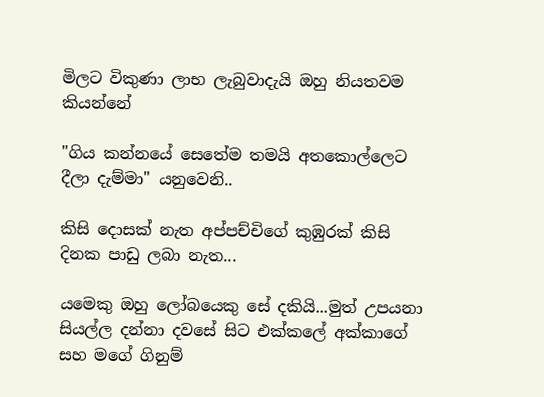මිලට විකුණා ලාභ ලැබුවාදැයි ඔහු නියතවම කියන්නේ

"ගිය කන්නයේ සෙතේම තමයි අතකොල්ලෙට දීලා දැම්මා" යනුවෙනි..

කිසි දොසක් නැත අප්පච්චිගේ කුඹුරක් කිසි දිනක පාඩු ලබා නැත...

යමෙකු ඔහු ලෝබයෙකු සේ දකියි...මුත් උපයනා සියල්ල දන්නා දවසේ සිට එක්කලේ අක්කාගේ සහ මගේ ගිනුම්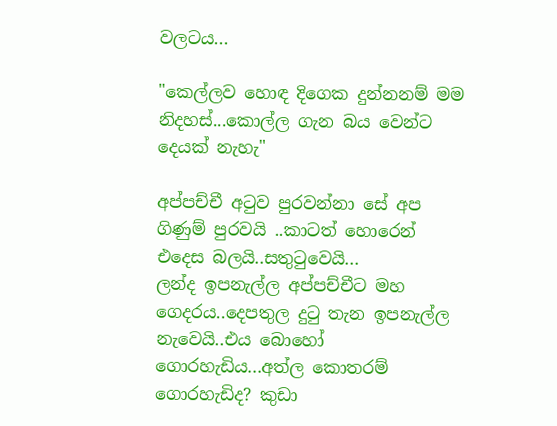වලටය...

"කෙල්ලව හොඳ දිගෙක දුන්නනම් මම නිදහස්...කොල්ල ගැන බය වෙන්ට දෙයක් නැහැ"

අප්පච්චී අටුව පුරවන්නා සේ අප ගිණුම් පුරවයි ..කාටත් හොරෙන් එදෙස බලයි..සතුටුවෙයි...
ලන්ද ඉපනැල්ල අප්පච්චීට මහ ගෙදරය..දෙපතුල දුටු තැන ඉපනැල්ල නැවෙයි..එය බොහෝ ගොරහැඩිය...අත්ල කොතරම් ගොරහැඩිද? කුඩා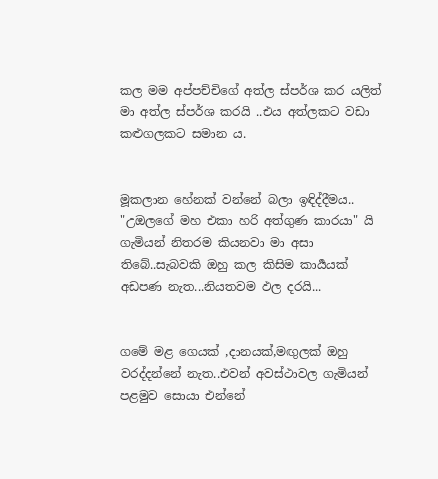කල මම අප්පච්චිගේ අත්ල ස්පර්ශ කර යලිත් මා අත්ල ස්පර්ශ කරයි ..එය අත්ලකට වඩා කළුගලකට සමාන ය.


මූකලාන හේනක් වන්නේ බලා ඉඳිද්දීමය..
"උඔලගේ මහ එකා හරි අත්ගුණ කාරයා" යි ගැමියන් නිතරම කියනවා මා අසා තිබේ..සැබවකි ඔහු කල කිසිම කාර්‍යයක් අඩපණ නැත...නියතවම ඵල දරයි...


ගමේ මළ ගෙයක් ,දානයක්,මඟුලක් ඔහු වරද්දන්නේ නැත..එවන් අවස්ථාවල ගැමියන් පළමුව සොයා එන්නේ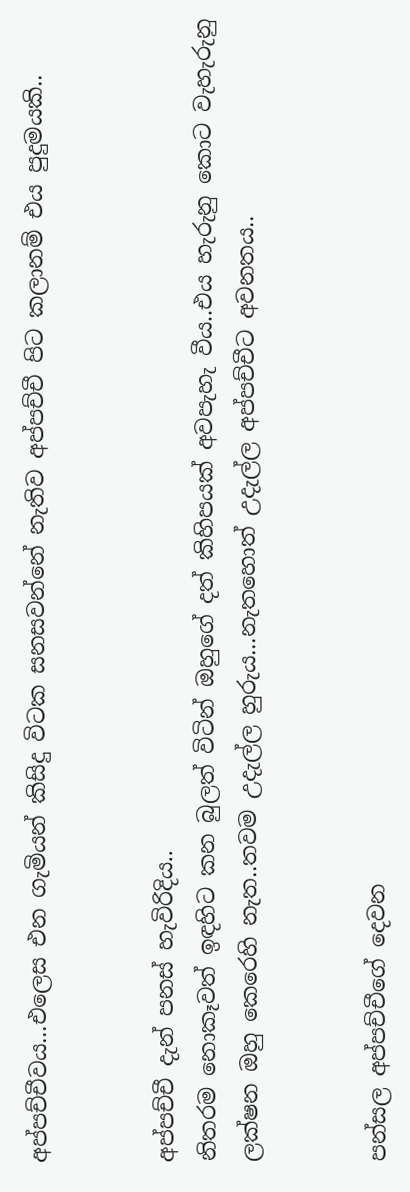අප්පච්චීවය...එලෙස එන ගැමියන් කිසිදු විටක සනසවන්නේ නැතිව අප්පච්චී පිට කලානම් එය පුදුමයකි..


අප්පච්චී දැන් පනස් හැවිරිදිය..
නිතරම නොකෑවත් ඉඳහිට කන බුලත් විටින් ඔහුගේ දත් කිහිපයක් අවපැහැ වීය..එය හැරුනු කොට වැහැරුනු ලක්ෂන ඔහු කෙරෙහි නැත..තවම උදැල්ල හුරුය...නැතහොත් උදැල්ල අප්පච්චීට අවනතය..


පන්සල අප්පච්චීගේ දෙවන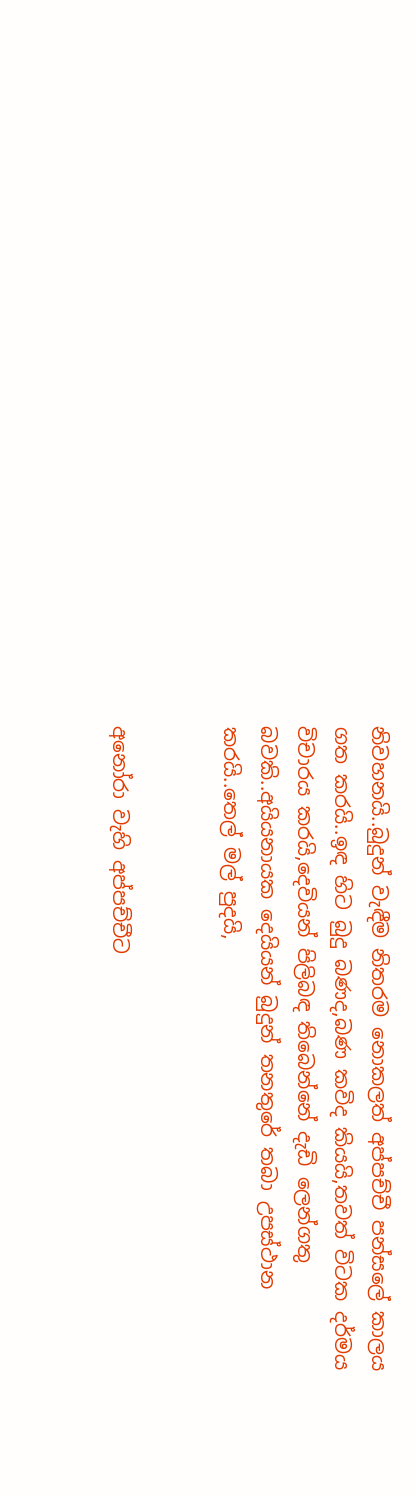නිවහනයි..බුදුන් වැඳීම නිතරම නොකලත් අප්පච්චී පන්සලේ කාලය ගත කරයි..ඉඳ හිට බුදු බණද,බණ කවිද කියයි,තවත් විටක දර්මය විචාරය කරයි,දෙවියන් පිලිබඳ තිබෙන්නේ දැඩි ලෙන්ගතු බවකි..අයියනායක දෙයියන් බුදුන් තනතුරේ තබා උපස්ථාන කරයි..තෙල් මල් පුදයි,


අනෝරා වැහි අප්පච්චීට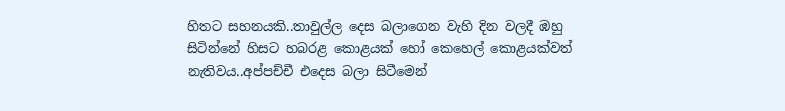හිතට සහනයකි..තාවුල්ල දෙස බලාගෙන වැහි දින වලදී ඹහු සිටින්නේ හිසට හබරළ කොළයක් හෝ කෙහෙල් කොළයක්වත් නැතිවය..අප්පච්චී එදෙස බලා සිටීමෙන්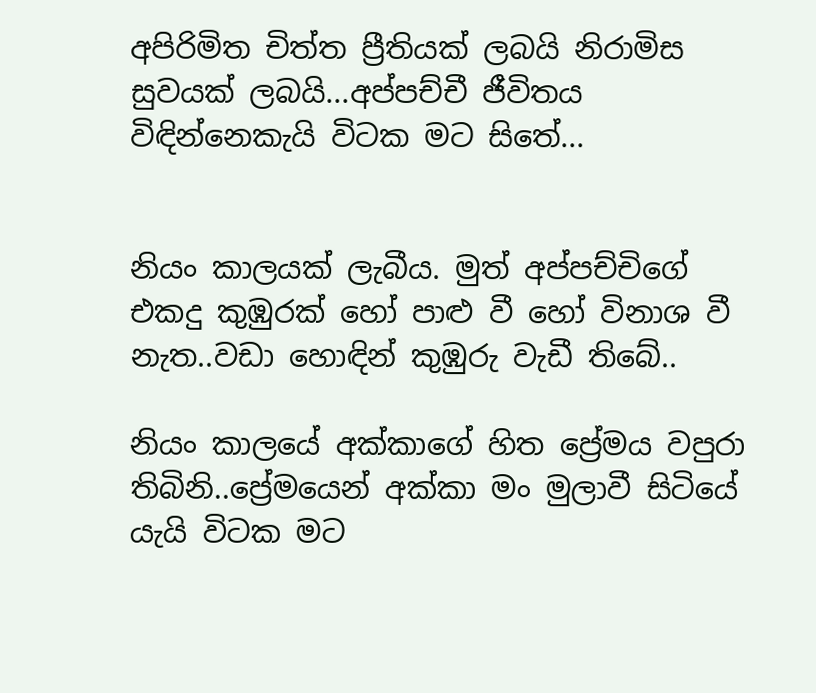අපිරිමිත චිත්ත ප්‍රීතියක් ලබයි නිරාමිස සුවයක් ලබයි...අප්පච්චී ජීවිතය විඳින්නෙකැයි විටක මට සිතේ...


නියං කාලයක් ලැබීය. මුත් අප්පච්චිගේ එකදු කුඹුරක් හෝ පාළු වී හෝ විනාශ වී නැත..වඩා හොඳින් කුඹුරු වැඩී තිබේ..

නියං කාලයේ අක්කාගේ හිත ප්‍රේමය වපුරා තිබිනි..ප්‍රේමයෙන් අක්කා මං මුලාවී සිටියේ යැයි විටක මට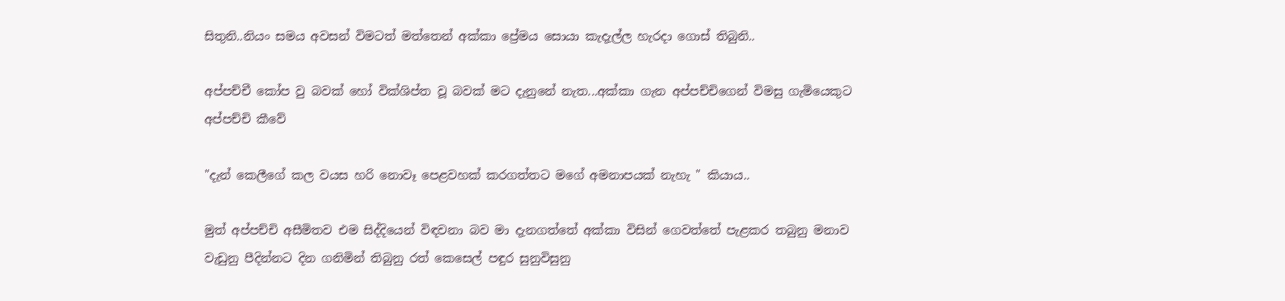සිතුනි..නියං සමය අවසන් විමටත් මත්තෙන් අක්කා ප්‍රේමය සොයා කැදැල්ල හැරදා ගොස් තිබුනි..

අප්පච්චී කෝප වු බවක් හෝ වික්ශිප්ත වූ බවක් මට දැනුනේ නැත...අක්කා ගැන අප්පච්චිගෙන් විමසු ගැමියෙකුට අප්පච්චි කීවේ

"දැන් කෙලීගේ කල වයස හරි නොවෑ පෙළවහක් කරගත්තට මගේ අමනාපයක් නැහැ " කියාය..

මුත් අප්පච්චි අසීමිතව එම සිද්දියෙන් විඳවනා බව මා දැනගත්තේ අක්කා විසින් ගෙවත්තේ පැළකර තබුනු මනාව වැඩුනු පීදින්නට දින ගනිමින් තිබුනු රත් කෙසෙල් පඳුර සුනුවිසුනු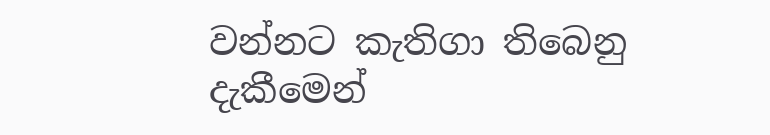වන්නට කැතිගා තිබෙනු දැකීමෙන්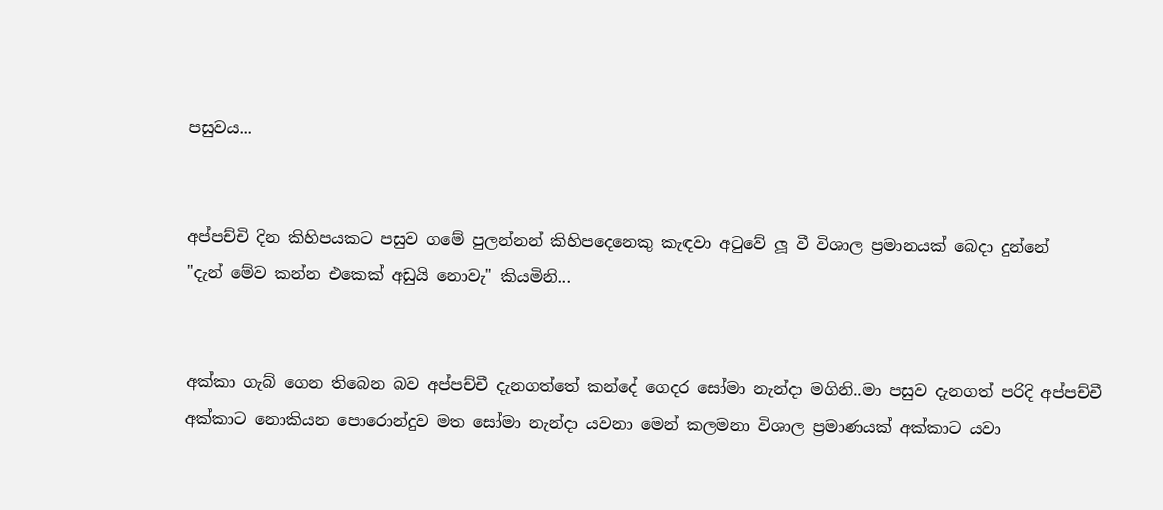පසුවය...


අප්පච්චි දින කිහිපයකට පසුව ගමේ පුලන්නන් කිහිපදෙනෙකු කැඳවා අටුවේ ලූ වී විශාල ප්‍රමානයක් බෙදා දුන්නේ
"දැන් මේව කන්න එකෙක් අඩුයි නොවැ" කියමිනි...


අක්කා ගැබ් ගෙන තිබෙන බව අප්පච්චී දැනගත්තේ කන්දේ ගෙදර සෝමා නැන්දා මගිනි..මා පසුව දැනගත් පරිදි අප්පච්චී අක්කාට නොකියන පොරොන්දුව මත සෝමා නැන්දා යවනා මෙන් කලමනා විශාල ප්‍රමාණයක් අක්කාට යවා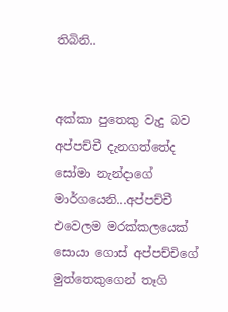තිබිනි..


අක්කා පුතෙකු වැදු බව අප්පච්චී දැනගත්තේද සෝමා නැන්දාගේ මාර්ගයෙනි...අප්පච්චී එවෙලම මරක්කලයෙක් සොයා ගොස් අප්පච්චිගේ මුත්තෙකුගෙන් තෑගි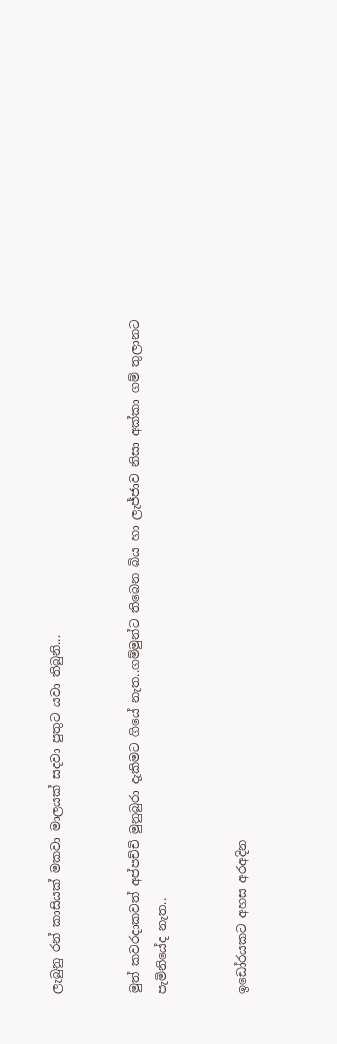ලැබුනු රන් කාසියක් මකවා මාලයක් සදවා පුතුට යවා තිබුනි...


මුත් කවරදාකවත් අප්පච්චි මුනුබුරා දැකිමට ගියේ නැත..ගම්මුන්ට තිබෙන බිය හා ලැජ්ජාව නිසා අක්කා ගම් තුලානට පැමිනියේද නැත..


ඉඩෝරයකට අහස අරඅදින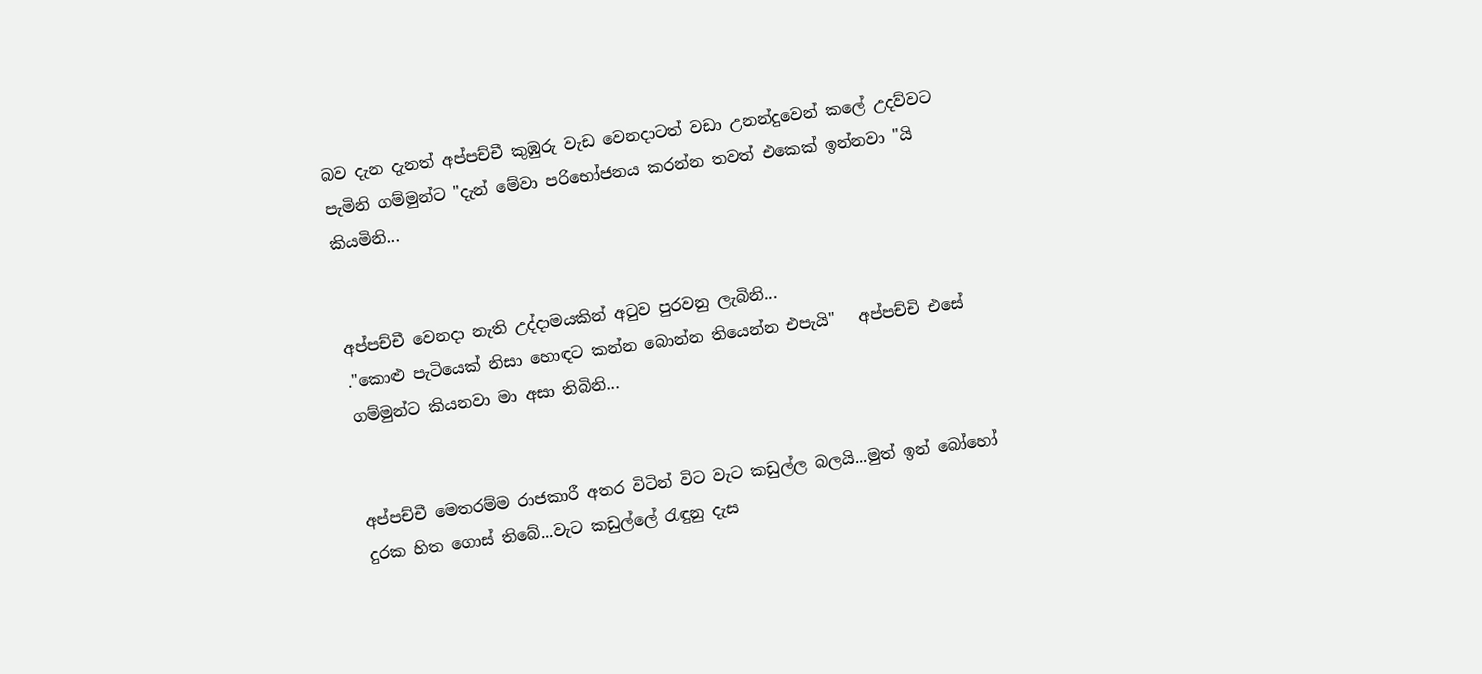බව දැන දැනත් අප්පච්චී කුඹුරු වැඩ වෙනදාටත් වඩා උනන්දුවෙන් කලේ උදව්වට පැමිනි ගම්මුන්ට "දැන් මේවා පරිභෝජනය කරන්න තවත් එකෙක් ඉන්නවා "යි කියමිනි...


අප්පච්චී වෙනදා නැති උද්දාමයකින් අටුව පුරවනු ලැබිනි...
."කොළු පැටියෙක් නිසා හොඳට කන්න බොන්න තියෙන්න එපැයි"   අප්පච්චි එසේ ගම්මුන්ට කියනවා මා අසා තිබිනි...


අප්පච්චී මෙතරම්ම රාජකාරී අතර විටින් විට වැට කඩුල්ල බලයි...මුත් ඉන් බෝහෝ දුරක හිත ගොස් තිබේ...වැට කඩුල්ලේ රැඳුනු දැස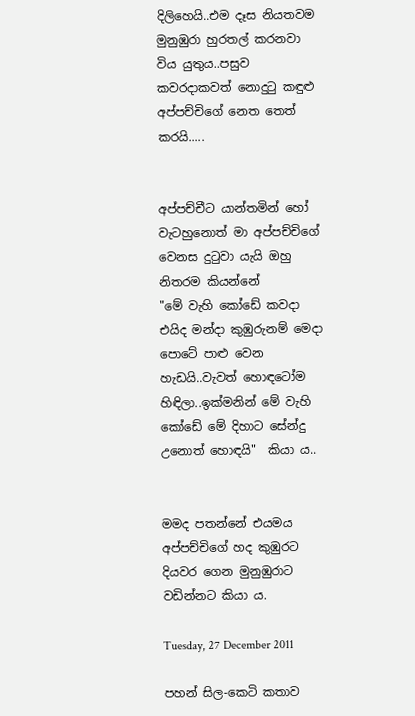දිලිහෙයි..එම දෑස නියතවම මුනුඹුරා හුරතල් කරනවා විය යුතුය..පසුව කවරදාකවත් නොදුටු කඳුළු අප්පච්චිගේ නෙත තෙත් කරයි.....


අප්පච්චීට යාන්තමින් හෝ වැටහුනොත් මා අප්පච්චිගේ වෙනස දුටුවා යැයි ඔහු නිතරම කියන්නේ
"මේ වැහි කෝඩේ කවදා එයිද මන්දා කුඹුරුනම් මෙදා පොටේ පාළු වෙන හැඩයි..වැවත් හොඳටෝම හිඳිලා..ඉක්මනින් මේ වැහි කෝඩේ මේ දිහාට සේන්දු උනොත් හොඳයි"  කියා ය..


මමද පතන්නේ එයමය අප්පච්චිගේ හද කුඹුරට දියවර ගෙන මුනුඹුරාට වඩින්නට කියා ය.

Tuesday, 27 December 2011

පහන් සිල-කෙටි කතාව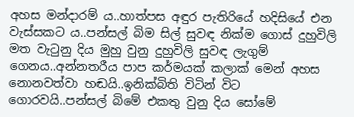අහස මන්දාරම් ය..හාත්පස අඳුර පැතිරියේ හදිසියේ එන වැස්සකට ය..පන්සල් බිම සිල් සුවඳ නික්ම ගොස් දුහුවිලි මත වැටුනු දිය මුහු වුනු දුහුවිලි සුවඳ ලැගුම් ගෙනය..අන්නතරීය පාප කර්මයක් කලාක් මෙන් අහස නොනවත්වා හඬයි..ඉනික්බිති විටින් විට ගොරවයි..පන්සල් බිමේ එකතු වුනු දිය සෝමේ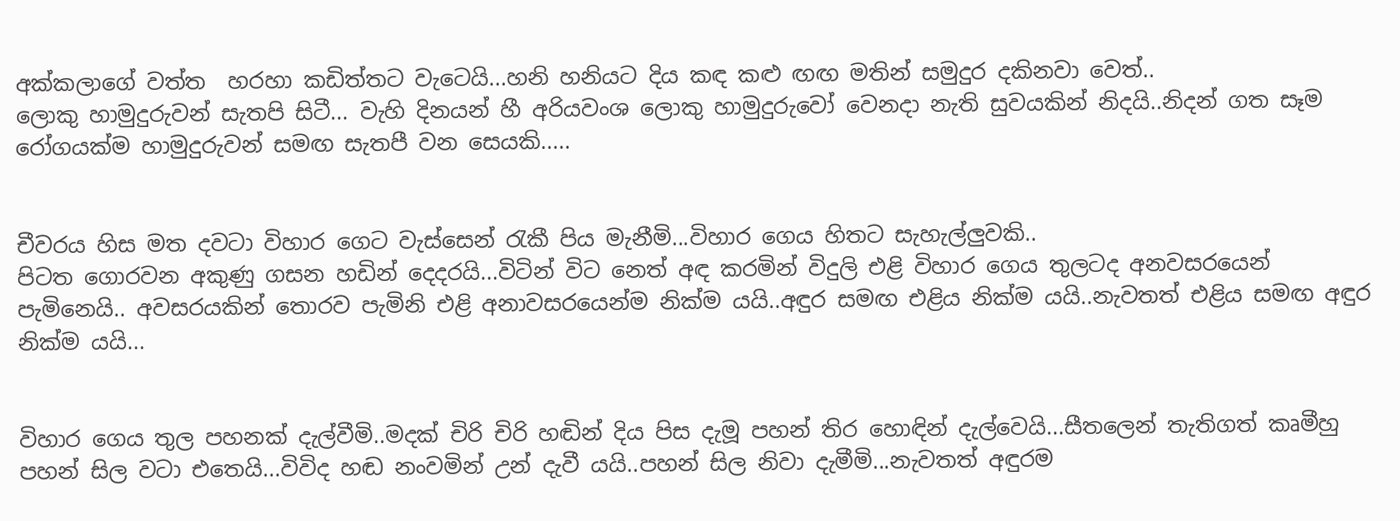අක්කලාගේ වත්ත  හරහා කඩිත්තට වැටෙයි...හනි හනියට දිය කඳ කළු ඟඟ මතින් සමුදුර දකිනවා වෙත්..
ලොකු හාමුදුරුවන් සැතපි සිටී... වැහි දිනයන් හී අරියවංශ ලොකු හාමුදුරුවෝ වෙනදා නැති සුවයකින් නිදයි..නිදන් ගත සෑම රෝගයක්ම හාමුදුරුවන් සමඟ සැතපී වන සෙයකි.....


චීවරය හිස මත දවටා විහාර ගෙට වැස්සෙන් රැකී පිය මැනීමි...විහාර ගෙය හිතට සැහැල්ලුවකි..
පිටත ගොරවන අකුණු ගසන හඩින් දෙදරයි...විටින් විට නෙත් අඳ කරමින් විදුලි එළි විහාර ගෙය තුලටද අනවසරයෙන් පැමිනෙයි.. අවසරයකින් තොරව පැමිනි එළි අනාවසරයෙන්ම නික්ම යයි..අඳුර සමඟ එළිය නික්ම යයි..නැවතත් එළිය සමඟ අඳුර නික්ම යයි...


විහාර ගෙය තුල පහනක් දැල්වීමි..මදක් චිරි චිරි හඬින් දිය පිස දැමූ පහන් තිර හොඳින් දැල්වෙයි...සීතලෙන් තැතිගත් කෘමීහු පහන් සිල වටා එතෙයි...විවිද හඬ නංවමින් උන් දැවී යයි..පහන් සිල නිවා දැමීමි...නැවතත් අඳුරම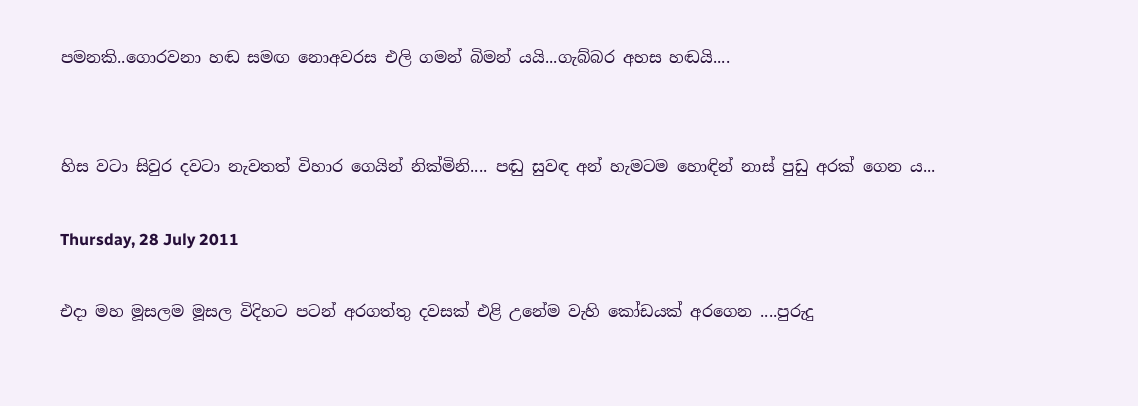පමනකි..ගොරවනා හඬ සමඟ නොඅවරස එලි ගමන් බිමන් යයි...ගැබ්බර අහස හඬයි....


හිස වටා සිවුර දවටා නැවතත් විහාර ගෙයින් නික්මිනි.... පඬු සුවඳ අන් හැමටම හොඳින් නාස් පුඩු අරක් ගෙන ය...

Thursday, 28 July 2011

එදා මහ මූසලම මූසල විදිහට පටන් අරගත්තු දවසක් එළි උනේම වැහි කෝඩයක් අරගෙන ....පුරුදු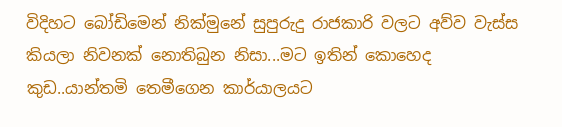විදිහට බෝඩිමෙන් නික්මුනේ සුපුරුදු රාජකාරි වලට අව්ව වැස්ස කියලා නිවනක් නොතිබුන නිසා...මට ඉතින් කොහෙද කුඩ..යාන්තමි තෙමීගෙන කාර්යාලයට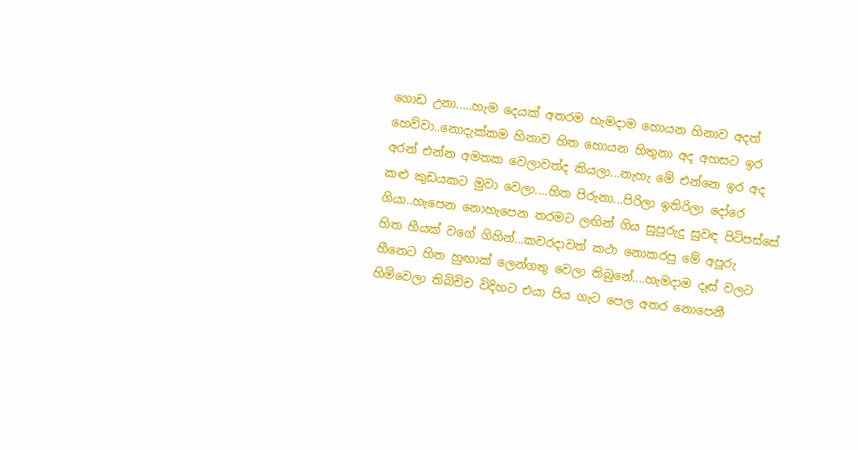ගොඩ උනා.....හැම දෙයක් අතරම හැමදාම හොයන හිනාව අදත් හෙව්වා..නොදැක්කම හිනාව හිත හොයන හිතුනා අද අහසට ඉර අරන් එන්න අමතක වෙලාවත්ද කියලා...නැහැ මේ එන්නෙ ඉර අද කළු කුඩයකට මුවා වෙලා....හිත පිරුනා...පිරිලා ඉතිරිලා දෝරෙ ගියා..හැපෙන නොහැපෙන තරමට ලඟින් ගිය සුපුරුදු සුවඳ පිටිපස්සේ හිත හීයක් වගේ ගිහින්...කවරදාවත් කථා නොකරපු මේ අපූරු හීනෙට හිත හුඟාක් ලෙන්ගතු වෙලා තිබුනේ....හැමදාම දෑස් වලට හිමිවෙලා තිබිචිච විදිහට එයා පිය ගැට පෙල අතර නොපෙනී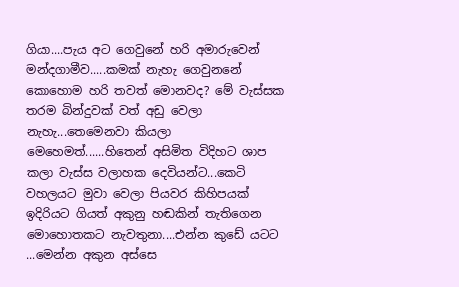ගියා....පැය අට ගෙවුනේ හරි අමාරුවෙන් මන්දගාමීව.....කමක් නැහැ ගෙවුනනේ කොහොම හරි තවත් මොනවද? මේ වැස්සක තරම බින්දුවක් වත් අඩු වෙලා නැහැ...තෙමෙනවා කියලා මෙහෙමත්......හිතෙන් අසිමිත විදිහට ශාප කලා වැස්ස වලාහක දෙවියන්ට...කෙටි වහලයට මුවා වෙලා පියවර කිහිපයක් ඉදිරියට ගියත් අකුනු හඬකින් තැතිගෙන මොහොතකට නැවතුනා....එන්න කුඩේ යටට ...මෙන්න අකුන අස්සෙ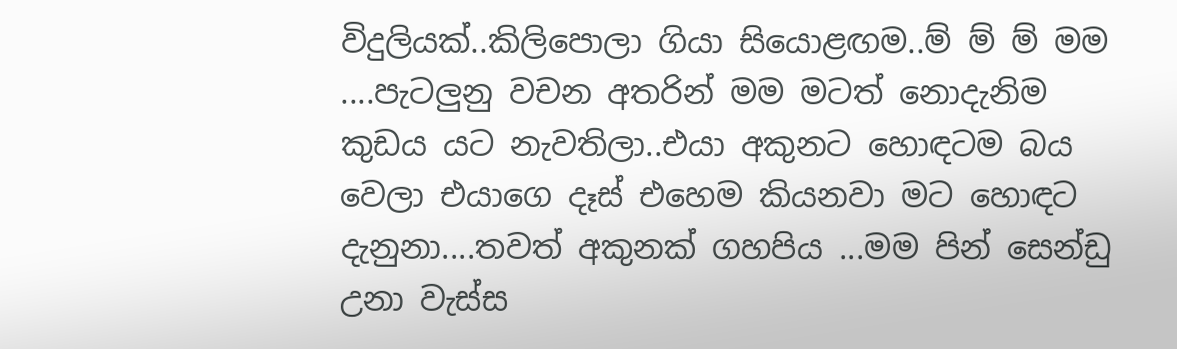විදුලියක්..කිලිපොලා ගියා සියොළඟම..ම් ම් ම් මම ....පැටලුනු වචන අතරින් මම මටත් නොදැනිම කුඩය යට නැවතිලා..එයා අකුනට හොඳටම බය වෙලා එයාගෙ දෑස් එහෙම කියනවා මට හොඳට දැනුනා....තවත් අකුනක් ගහපිය ...මම පින් සෙන්ඩු උනා වැස්ස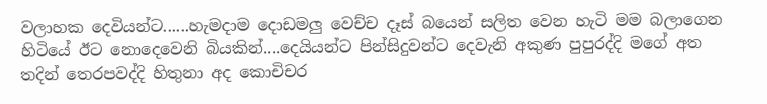වලාහක දෙවියන්ට......හැමදාම දොඩමලු වෙච්ච දෑස් බයෙන් සලිත වෙන හැටි මම බලාගෙන හිටියේ ඊට නොදෙවෙනි බියකින්....දෙයියන්ට පින්සිදුවන්ට දෙවැනි අකුණ පුපුරද්දි මගේ අත තදින් තෙරපවද්දි හිතුනා අද කොචිචර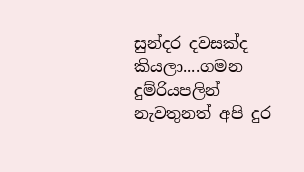සුන්දර දවසක්ද කියලා....ගමන දුම්රියපලින් නැවතුනත් අපි දුර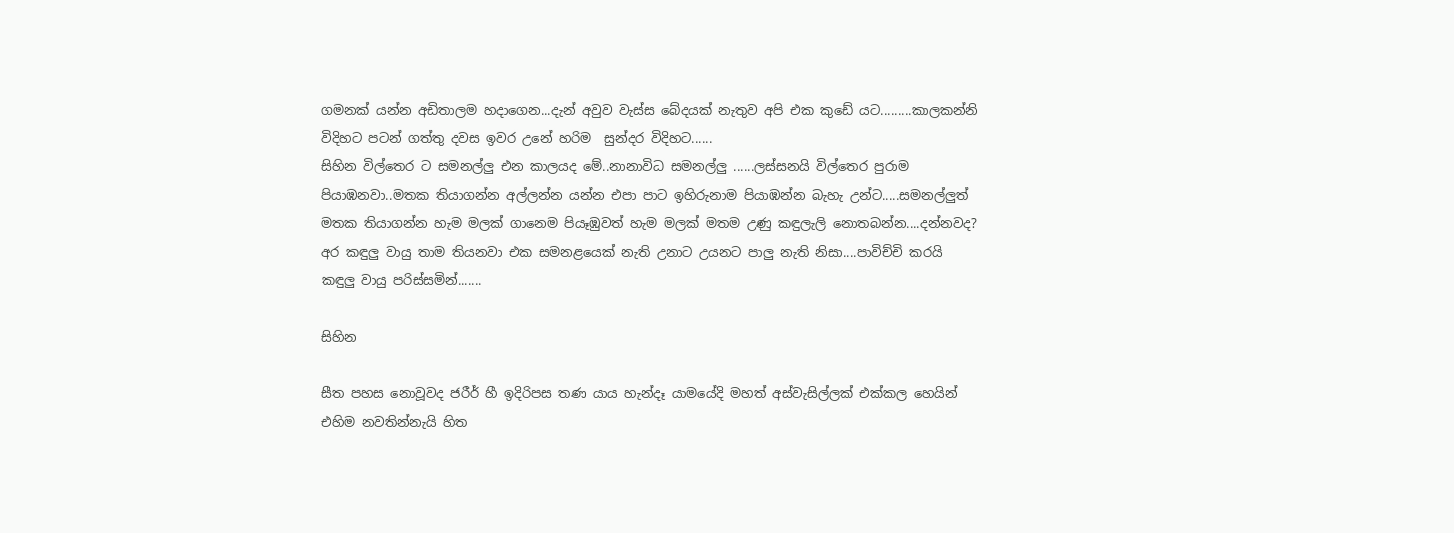ගමනක් යන්න අඩිතාලම හදාගෙන...දැන් අවුව වැස්ස බේදයක් නැතුව අපි එක කුඩේ යට.........කාලකන්නි විදිහට පටන් ගත්තු දවස ඉවර උනේ හරිම  සුන්දර විදිහට......
සිහින විල්තෙර ට සමනල්ලු එන කාලයද මේ..නානාවිධ සමනල්ලු ......ලස්සනයි විල්තෙර පුරාම පියාඹනවා..මතක තියාගන්න අල්ලන්න යන්න එපා පාට ඉහිරුනාම පියාඹන්න බැහැ උන්ට.....සමනල්ලුත් මතක තියාගන්න හැම මලක් ගානෙම පියෑඹුවත් හැම මලක් මතම උණු කඳුලැලි නොතබන්න....දන්නවද? අර කඳුලු වායු තාම තියනවා එක සමනළයෙක් නැති උනාට උයනට පාලු නැති නිසා....පාවිච්චි කරයි කඳුලු වායු පරිස්සමින්.......

සිහින

සීත පහස නොවූවද ජරීර් හී ඉදිරිපස තණ යාය හැන්දෑ යාමයේදි මහත් අස්වැසිල්ලක් එක්කල හෙයින් එහිම නවතින්නැයි හිත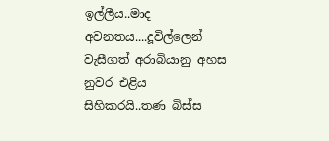ඉල්ලීය..මාද අවනතය....දූවිල්ලෙන් වැසීගත් අරාබියානු අහස නුවර එළිය සිහිකරයි..තණ බිස්ස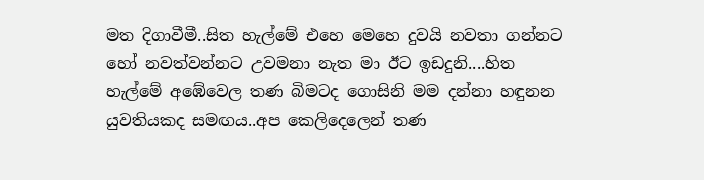මත දිගාවීමී..සිත හැල්මේ එහෙ මෙහෙ දුවයි නවතා ගන්නට හෝ නවත්වන්නට උවමනා නැත මා ඊට ඉඩදුනි....හිත හැල්මේ අඹේවෙල තණ බිමටද ගොසිනි මම දන්නා හඳුනන යුවතියකද සමඟය..අප කෙලිදෙලෙන් තණ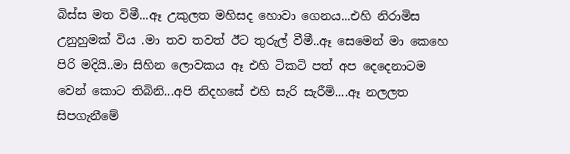බිස්ස මත විමී...ඈ උකුලත මහිසද හොවා ගෙනය...එහි නිරාමිස උනුහුමක් විය .මා තව තවත් ඊට තුරුල් වීමී..ඈ සෙමෙන් මා කෙහෙ පිරි මදියි..මා සිහින ලොවකය ඈ එහි ටිකටි පත් අප දෙදෙනාටම වෙන් කොට තිබිනි...අපි නිදහසේ එහි සැරි සැරීමි....ඈ නලලත සිපගැනීමේ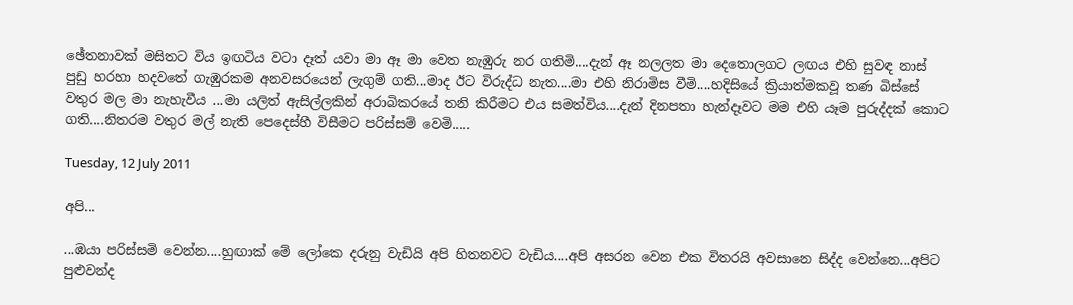ඡේතනාවක් මසිතට විය ඉඟටිය වටා දෑත් යවා මා ඈ මා වෙත නැඹුරු නර ගතිමි....දැන් ඈ නලලත මා දෙතොලගට ලඟය එහි සුවඳ නාස් පුඩු හරහා හදවතේ ගැඹුරකම අනවසරයෙන් ලැගුම් ගති...මාද ඊට විරුද්ධ නැත....මා එහි නිරාමිස වීමි....හදිසියේ ක්‍රියාත්මකවූ තණ බිස්සේ වතුර මල මා නැහැවීය ...මා යලිත් ඇසිල්ලකින් අරාබිකරයේ තනි කිරීමට එය සමත්විය....දැන් දිනපතා හැන්දෑවට මම එහි යෑම පුරුද්දක් කොට ගති....නිතරම වතුර මල් නැති පෙදෙස්හී විසීමට පරිස්සම් වෙමි.....

Tuesday, 12 July 2011

අපි...

...ඹයා පරිස්සමි වෙන්න....හුඟාක් මේ ලෝකෙ දරුනු වැඩියි අපි හිතනවට වැඩිය....අපි අසරන වෙන එක විතරයි අවසානෙ සිද්ද වෙන්නෙ...අපිට පුළුවන්ද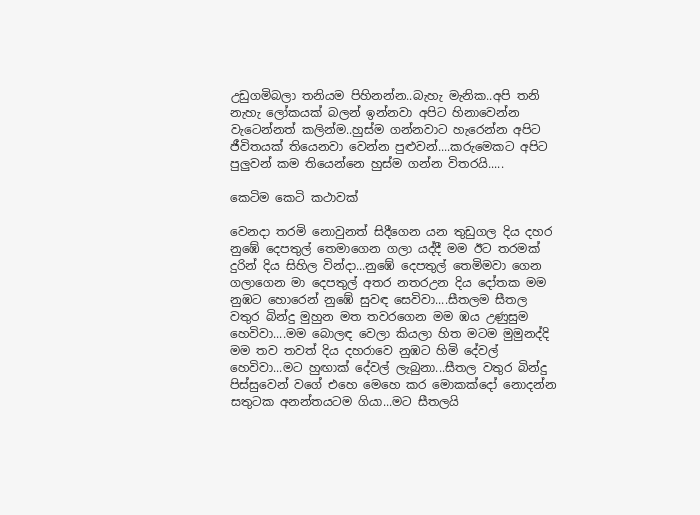උඩුගමිබලා තනියම පිහිනන්න..බැහැ මැනික..අපි තනි නැහැ ලෝකයක් බලන් ඉන්නවා අපිට හිනාවෙන්න වැටෙන්නත් කලින්ම..හුස්ම ගන්නවාට හැරෙන්න අපිට ජීවිතයක් තියෙනවා වෙන්න පුළුවන්....කරුමෙකට අපිට පුලුවන් කම තියෙන්නෙ හුස්ම ගන්න විතරයි.....

කෙටිම කෙටි කථාවක්

වෙනදා තරමි නොවුනත් සිදීගෙන යන තුඩුගල දිය දහර නුඹේ දෙපතුල් තෙමාගෙන ගලා යද්දී මම ඊට තරමක් දුරින් දිය සිහිල වින්දා...නුඹේ දෙපතුල් තෙමිමවා ගෙන ගලාගෙන මා දෙපතුල් අතර නතරඋන දිය දෝතක මම නුඹට හොරෙන් නුඹේ සුවඳ සෙවිවා....සීතලම සීතල වතුර බින්දු මුහුන මත තවරගෙන මම ඹය උණුසුම හෙවිවා....මම බොලඳ වෙලා කියලා හිත මටම මුමුනද්දි මම තව තවත් දිය දහරාවෙ නුඹට හිමි දේවල් හෙවිවා...මට හුඟාක් දේවල් ලැබුනා...සීතල වතුර බින්දු පිස්සුවෙන් වගේ එහෙ මෙහෙ කර මොකක්දෝ නොදන්න සතුටක අනන්තයටම ගියා...මට සීතලයි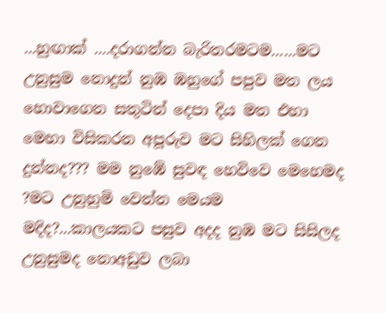...හුඟාක් ....දරාගන්න බැරිතරමටම......මට උනුසුම නොදුන් නුඹ ඹහුගේ පපුව මත ලය හොවාගෙන සතුටින් දෙපා දිය මත එහා මෙහා විසිකරන අපූරුව මට සිහිලක් ගෙන දුන්නද??? මම නුඹේ සුවඳ හෙවිවෙ මෙහෙමද ?මට උනුහුමි වෙන්න මෙයම මදිද?...කාලයකට පසුව අදද නුඹ මට සිසිලද උනුසුමද නොඅඩුව ලබා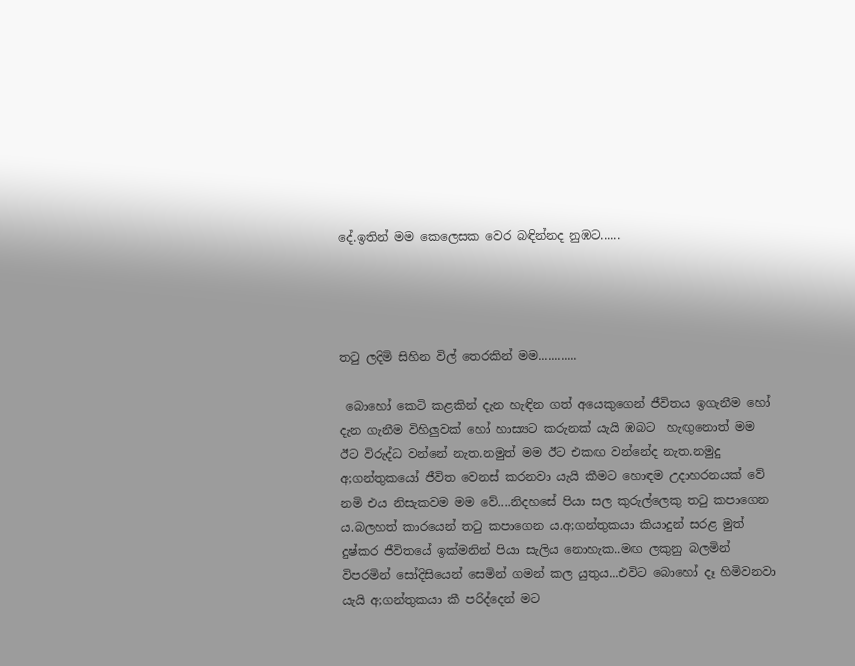දේ.ඉතින් මම කෙලෙසක වෙර බඳින්නද නුඹට......




තටු ලදිමි සිහින විල් තෙරකින් මම............

 බොහෝ කෙටි කළකින් දැන හැඳින ගත් අයෙකුගෙන් ජීවිතය ඉගැනීම හෝ දැන ගැනීම විහිලුවක් හෝ හාස්‍යට කරුනක් යැයි ඹබට  හැඟුනොත් මම  ඊට විරුද්ධ වන්නේ නැත.නමුත් මම ඊට එකඟ වන්නේද නැත.නමුදු අ;ගන්තුකයෝ ජීවිත වෙනස් කරනවා යැයි කීමට හොඳම උදාහරනයක් වේ නමි එය නිසැකවම මම වේ....නිදහසේ පියා සල කුරුල්ලෙකු තටු කපාගෙන ය.බලහත් කාරයෙන් තටු කපාගෙන ය.අ;ගන්තුකයා කියාදුන් සරළ මුත් දුෂ්කර ජීවිතයේ ඉක්මනින් පියා සැලිය නොහැක..මඟ ලකුනු බලමින් විපරමින් සෝදිසියෙන් සෙමින් ගමන් කල යුතුය...එවිට බොහෝ දෑ හිමිවනවා යැයි අ;ගන්තුකයා කී පරිද්දෙන් මට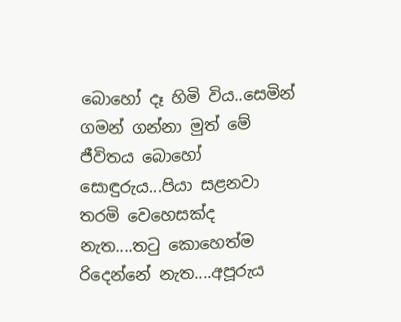බොහෝ දෑ හිමි විය..සෙමින් ගමන් ගන්නා මුත් මේ ජීවිතය බොහෝ සොඳුරුය...පියා සළනවා තරමි වෙහෙසක්ද නැත....තටු කොහෙත්ම රිදෙන්නේ නැත....අපූරුය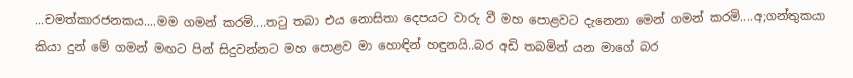...චමත්කාරජනකය....මම ගමන් කරමි....තටු තබා එය නොසිතා දෙපයට වාරු වී මහ පොළවට දැනෙනා මෙන් ගමන් කරමි....අ;ගන්තුකයා කියා දුන් මේ ගමන් මඟට පින් සිදුවන්නට මහ පොළව මා හොඳින් හඳුනයි..බර අඩි තබමින් යන මාගේ බර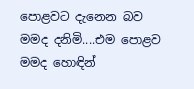පොළවට දැනෙන බව මමද දනිමි....එම පොළව මමද හොඳින්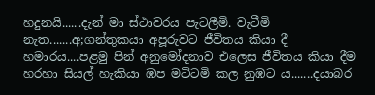හදුනයි......දැන් මා ස්ථාවරය පැටලීමි. වැටීමි නැත.......අ;ගන්තුකයා අපූරුවට ජීවිතය කියා දී හමාරය....පළමු පින් අනුමෝදනාව එලෙස ජීවිතය කියා දීම හරහා සියල් හැකියා ඹප මටිටමි කල නුඹට ය.......දයාබර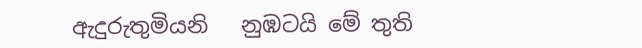ඇදුරුතුමියනි   නුඹටයි මේ තුති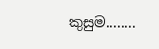කුසුම........